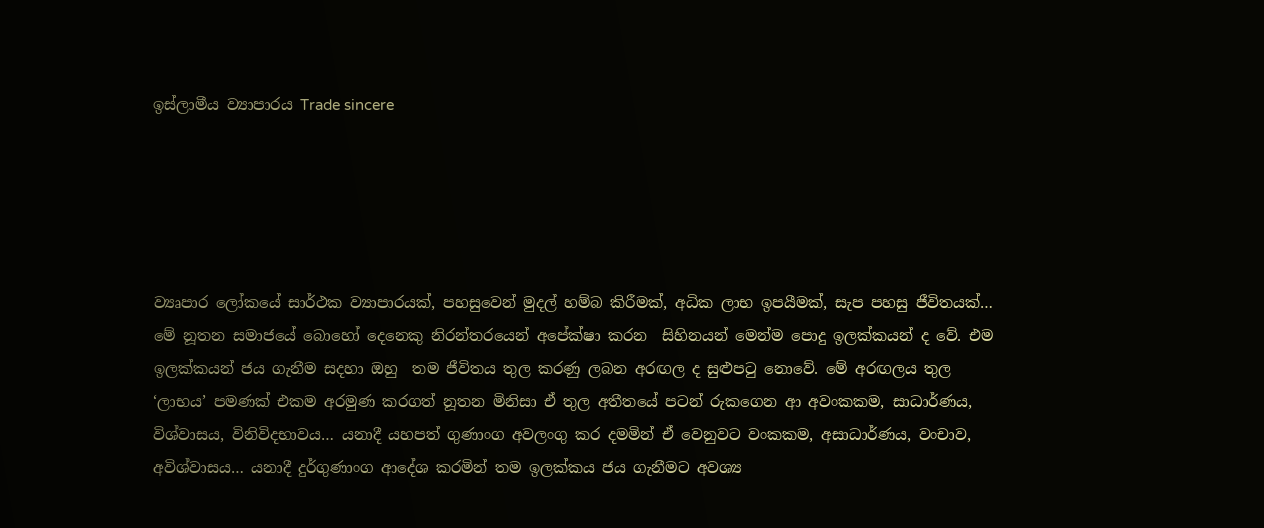ඉස්ලාමීය ව්‍යාපාරය Trade sincere





ව්‍යෘපාර ලෝකයේ සාර්ථක ව්‍යාපාරයක්, පහසුවෙන් මුදල් හම්බ කිරීමක්, අධික ලාභ ඉපයීමක්, සැප පහසු ජීවිතයක්… මේ නූතන සමාජයේ බොහෝ දෙනෙකු නිරන්තරයෙන් අපේක්ෂා කරන  සිහිනයන් මෙන්ම පොදු ඉලක්කයන් ද වේ. එම ඉලක්කයන් ජය ගැනීම සදහා ඔහු  තම ජීවිතය තුල කරණු ලබන අරඟල ද සුළුපටු නොවේ. මේ අරඟලය තුල ‘ලාභය’ පමණක් එකම අරමුණ කරගත් නූතන මිනිසා ඒ තුල අතීතයේ පටන් රුකගෙන ආ අවංකකම, සාධාර්ණය, විශ්වාසය, විනිවිදභාවය… යනාදී යහපත් ගුණාංග අවලංගු කර දමමින් ඒ වෙනුවට වංකකම, අසාධාර්ණය, වංචාව, අවිශ්වාසය… යනාදී දුර්ගුණාංග ආදේශ කරමින් තම ඉලක්කය ජය ගැනීමට අවශ්‍ය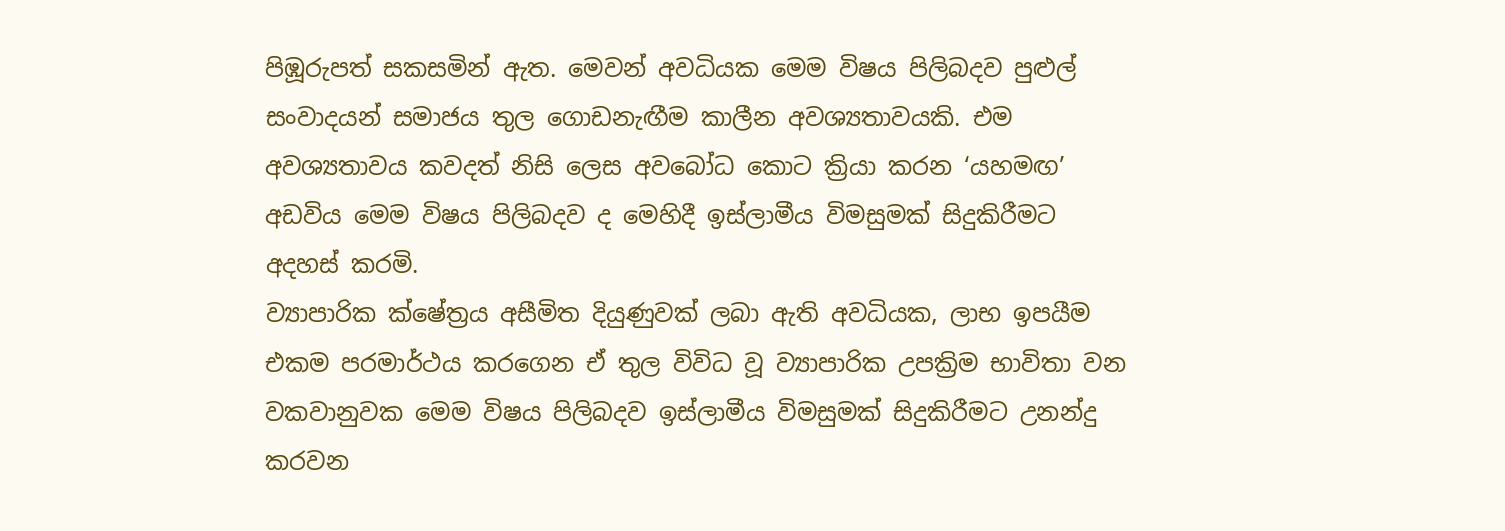පිඹූරුපත් සකසමින් ඇත. මෙවන් අවධියක මෙම විෂය පිලිබදව පුළුල් සංවාදයන් සමාජය තුල ගොඩනැඟීම කාලීන අවශ්‍යතාවයකි. එම අවශ්‍යතාවය කවදත් නිසි ලෙස අවබෝධ කොට ක්‍රියා කරන ‘යහමඟ’ අඩවිය මෙම විෂය පිලිබදව ද මෙහිදී ඉස්ලාමීය විමසුමක් සිදුකිරීමට අදහස් කරමි.
ව්‍යාපාරික ‍ක්ෂේත්‍රය අසීමිත දියුණුවක් ලබා ඇති අවධියක, ලාභ ඉපයීම එකම පරමාර්ථය කරගෙන ඒ තුල විවිධ වූ ව්‍යාපාරික උපක්‍රිම භාවිතා වන වකවානුවක මෙම විෂය පිලිබදව ඉස්ලාමීය විමසුමක් සිදුකිරීමට උනන්දු කරවන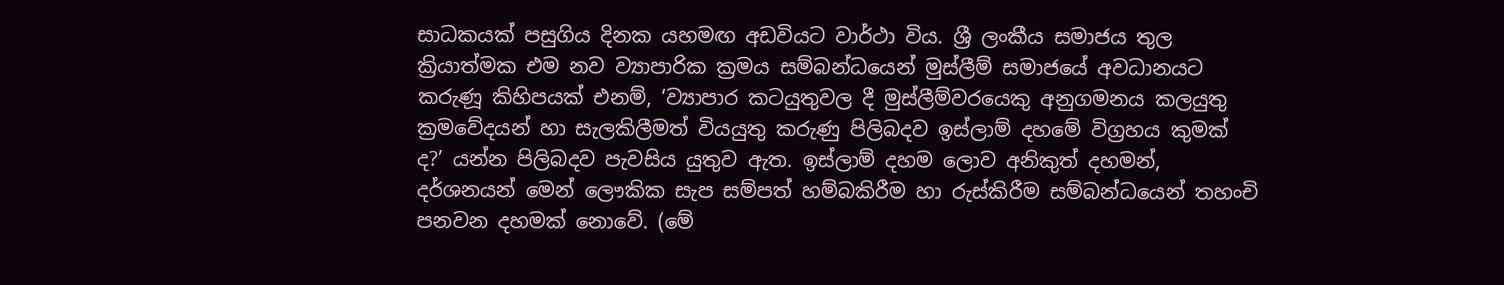සාධකයක් පසුගිය දිනක යහමඟ අඩවියට වාර්ථා විය. ශ්‍රී ලංකීය සමාජය තුල ක්‍රියාත්මක එම නව ව්‍යාපාරික ක්‍රමය සම්බන්ධයෙන් මුස්ලීම් සමාජයේ අවධානයට කරුණූ කිහිපයක් එනම්, ‘ව්‍යාපාර කටයුතුවල දී මුස්ලීම්වරයෙකු අනුගමනය කලයුතු ක්‍රමවේදයන් හා සැලකිලීමත් වියයුතු කරුණු පිලිබදව ඉස්ලාම් දහමේ විග්‍රහය කුමක් ද?’ යන්න පිලිබදව පැවසිය යුතුව ඇත. ඉස්ලාම් දහම ලොව අනිකුත් දහමන්, දර්ශනයන් මෙන් ලෞකික සැප සම්පත් හම්බකිරීම හා රුස්කිරීම සම්බන්ධයෙන් තහංචි පනවන දහමක් නොවේ. (මේ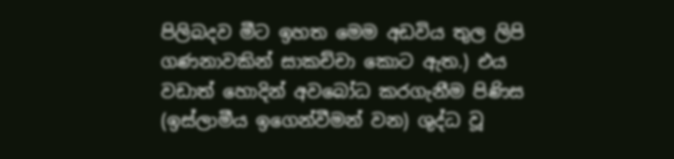පිලිබදව මීට ඉහත මෙම අඩවිය තුල ලිපි ගණනාවකින් සාකච්චා කොට ඇත.) එය වඩාත් හොදින් අවබෝධ කරගැනීම පිණිස (ඉස්ලාමීය ඉගෙන්වීමන් වන) ශුද්ධ වූ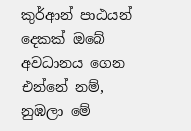කුර්ආන් පාඨයන් දෙකක් ඔබේ අවධානය ගෙන එන්නේ නම්,
නුඹලා මේ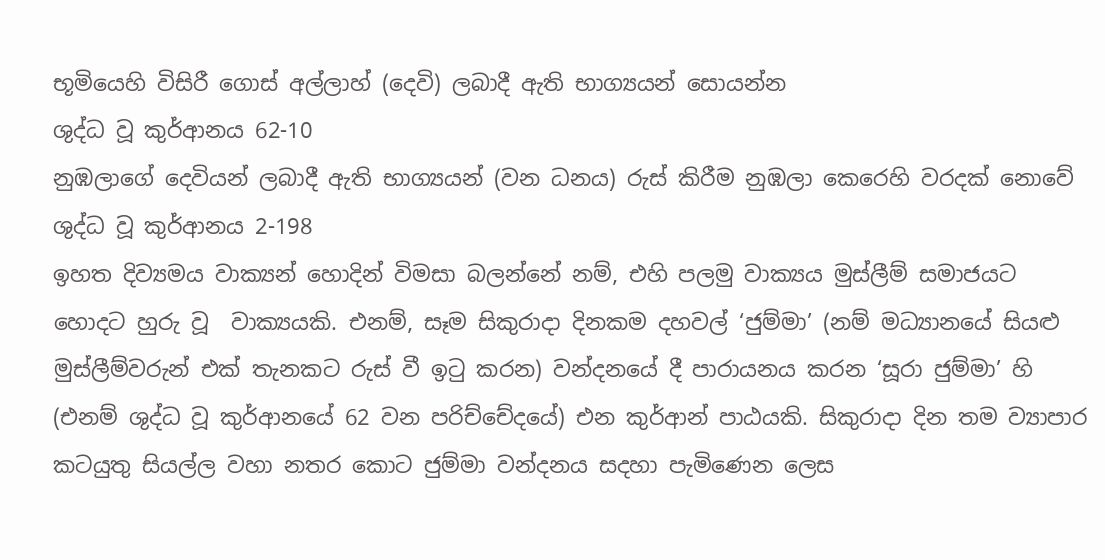භූමියෙහි විසිරී ගොස් අල්ලාහ් (දෙවි) ලබාදී ඇති භාග්‍යයන් සොයන්න
ශුද්ධ වූ කුර්ආනය 62-10
නුඹලාගේ දෙවියන් ලබාදී ඇති භාග්‍යයන් (වන ධනය) රුස් කිරීම නුඹලා කෙරෙහි වරදක් නොවේ
ශුද්ධ වූ කුර්ආනය 2-198
ඉහත දිව්‍යමය වාක්‍යන් හොදින් විමසා බලන්නේ නම්, එහි පලමු වාක්‍යය මුස්ලීම් සමාජයට හොදට හුරු වූ  වාක්‍යයකි. එනම්, සෑම සිකුරාදා දිනකම දහවල් ‘ජුම්මා’ (නම් මධ්‍යානයේ සියළු මුස්ලීම්වරුන් එක් තැනකට රුස් වී ඉටු කරන) වන්දනයේ දී පාරායනය කරන ‘සූරා ජුම්මා’ හි (එනම් ශුද්ධ වූ කුර්ආනයේ 62 වන පරිච්චේදයේ) එන කුර්ආන් පාඨයකි. සිකුරාදා දින තම ව්‍යාපාර කටයුතු සියල්ල වහා නතර කොට ජුම්මා වන්දනය සදහා පැමිණෙන ලෙස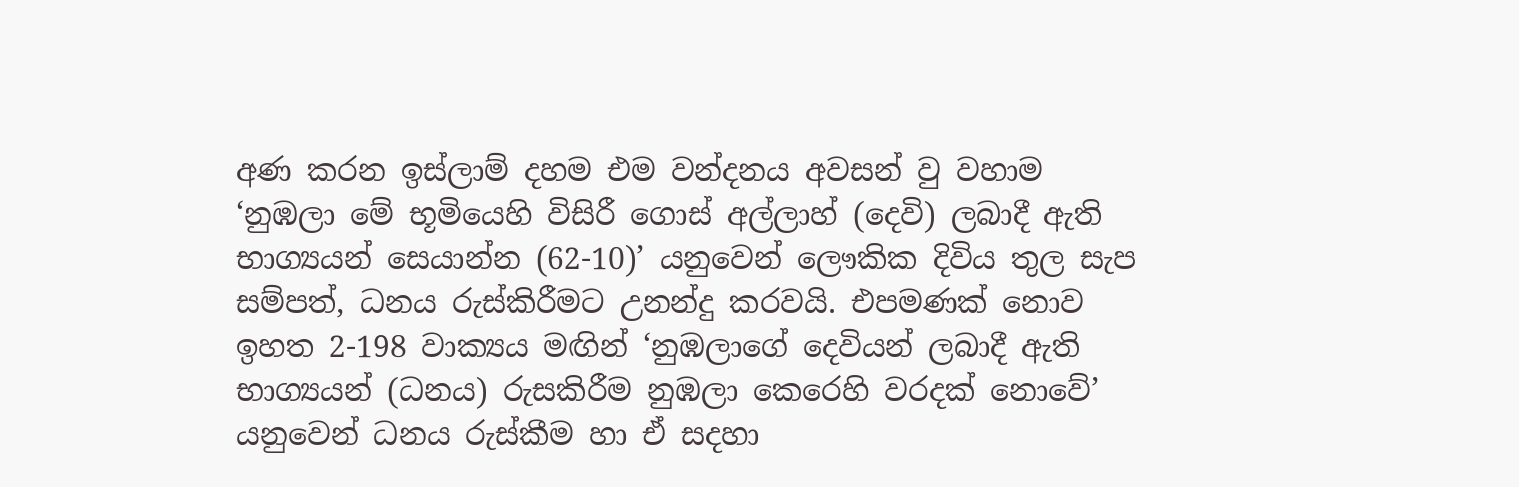අණ කරන ඉස්ලාම් දහම එම වන්දනය අවසන් වු වහාම ‘නුඹලා මේ භූමියෙහි විසිරී ගොස් අල්ලාහ් (දෙවි) ලබාදී ඇති භාග්‍යයන් සෙයාන්න (62-10)’ යනුවෙන් ලෞකික දිවිය තුල සැප සම්පත්, ධනය රුස්කිරීමට උනන්දු කරවයි. එපමණක් නොව ඉහත 2-198 වාක්‍යය මඟින් ‘නුඹලාගේ දෙවියන් ලබාදී ඇති භාග්‍යයන් (ධනය) රුසකිරීම නුඹලා කෙරෙහි වරදක් නොවේ’ යනුවෙන් ධනය රුස්කීම හා ඒ සදහා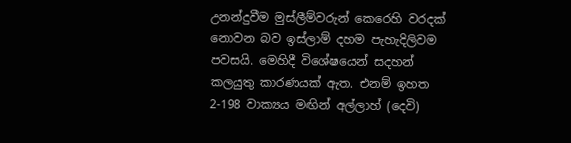උනන්දුවීම මුස්ලීම්වරුන් කෙරෙහි වරදක් නොවන බව ඉස්ලාම් දහම පැහැදිලිවම පවසයි. මෙහිදී විශේෂයෙන් සදහන් කලයුතු කාරණයක් ඇත. එනම් ඉහත 2-198 වාක්‍යය මඟින් අල්ලාහ් (දෙවි)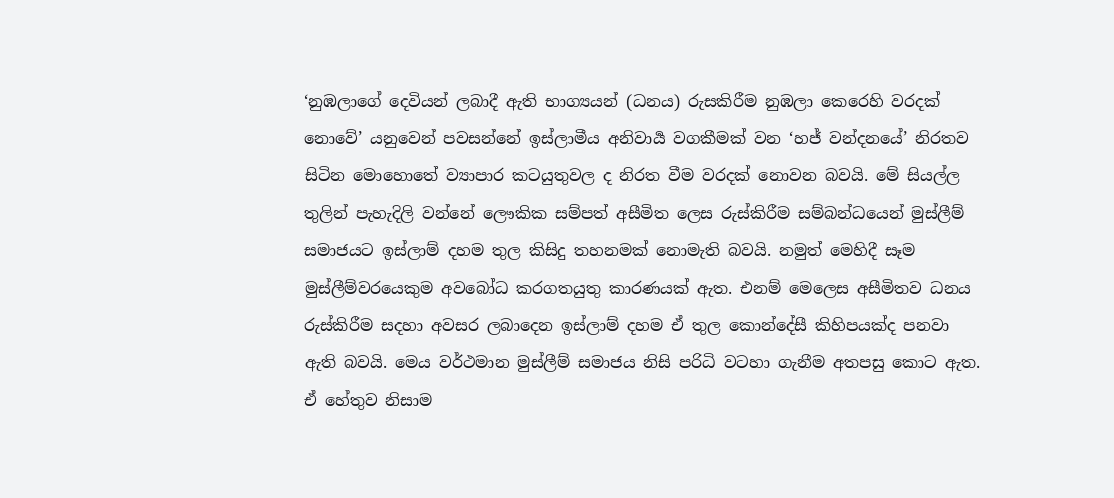‘නුඹලාගේ දෙවියන් ලබාදී ඇති භාග්‍යයන් (ධනය) රුසකිරීම නුඹලා කෙරෙහි වරදක් නොවේ’ යනුවෙන් පවසන්නේ ඉස්ලාමීය අනිවාර්‍ය වගකීමක් වන ‘හජ් වන්දනයේ’ නිරතව සිටින මොහොතේ ව්‍යාපාර කටයුතුවල ද නිරත වීම වරදක් නොවන බවයි. මේ සියල්ල තුලින් පැහැදිලි වන්නේ ලෞකික සම්පත් අසීමිත ලෙස රුස්කිරීම සම්බන්ධයෙන් මුස්ලීම් සමාජයට ඉස්ලාම් දහම තුල කිසිදු තහනමක් නොමැති බවයි. නමුත් මෙහිදී සෑම මුස්ලීම්වරයෙකුම අවබෝධ කරගතයුතු කාරණයක් ඇත. එනම් මෙලෙස අසීමිතව ධනය රුස්කිරීම සදහා අවසර ලබාදෙන ඉස්ලාම් දහම ඒ තුල කොන්දේසී කිහිපයක්ද පනවා ඇති බවයි. මෙය වර්ථමාන මුස්ලීම් සමාජය නිසි පරිධි වටහා ගැනීම අතපසු කොට ඇත. ඒ හේතුව නිසාම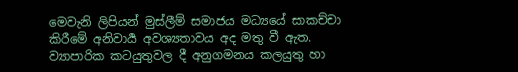මෙවැනි ලිපියන් මුස්ලීම් සමාජය මධ්‍යයේ සාකච්චා කිරීමේ අනිවාර්‍ය අවශ්‍යතාවය අද මතු වී ඇත.
ව්‍යාපාරික කටයුතුවල දී අනුගමනය කලයුතු හා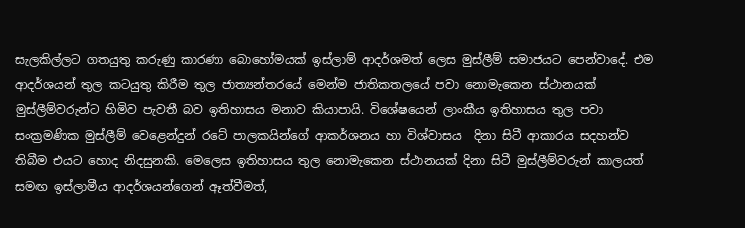සැලකිල්ලට ගතයුතු කරුණු කාරණා බොහෝමයක් ඉස්ලාම් ආදර්ශමත් ලෙස මුස්ලීම් සමාජයට පෙන්වාදේ. එම ආදර්ශයන් තුල කටයුතු කිරීම තුල ජාත්‍යන්තරයේ මෙන්ම ජාතිකතලයේ පවා නොමැකෙන ස්ථානයක් මුස්ලීම්වරුන්ට හිමිව පැවතී බව ඉතිහාසය මනාව කියාපායි. විශේෂයෙන් ලාංකීය ඉතිහාසය තුල පවා සංක්‍රමණික මුස්ලීම් වෙළෙන්දුන් රටේ පාලකයින්ගේ ආකර්ශනය හා විශ්වාසය  දිනා සිටී ආකාරය සදහන්ව තිබීම එයට හොද නිදසුනකි. මෙලෙස ඉතිහාසය තුල නොමැකෙන ස්ථානයක් දිනා සිටී මුස්ලීම්වරුන් කාලයත් සමඟ ඉස්ලාමීය ආදර්ශයන්ගෙන් ඈත්වීමත්,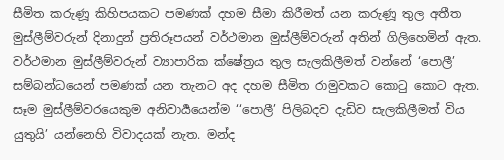සීමිත කරුණූ කිහිපයකට පමණක් දහම සීමා කිරීමත් යන කරුණූ තුල අතීත මුස්ලීම්වරුන් දිනාදුන් ප්‍රතිරූපයන් වර්ථමාන මුස්ලීම්වරුන් අතින් ගිලිහෙමින් ඇත. වර්ථමාන මුස්ලීම්වරුන් ව්‍යාපාරික ක්ෂේත්‍රය තුල සැලකිලීමත් වන්නේ ‘පොලී’ සම්බන්ධයෙන් පමණක් යන තැනට අද දහම සීමිත රාමුවකට කොටු කොට ඇත. සෑම මුස්ලීම්වරයෙකුම අනිවාර්‍යයෙන්ම ‘‘පොලී’ පිලිබදව දැඩිව සැලකිලීමත් විය යුතුයි’ යන්නෙහි විවාදයක් නැත. මන්ද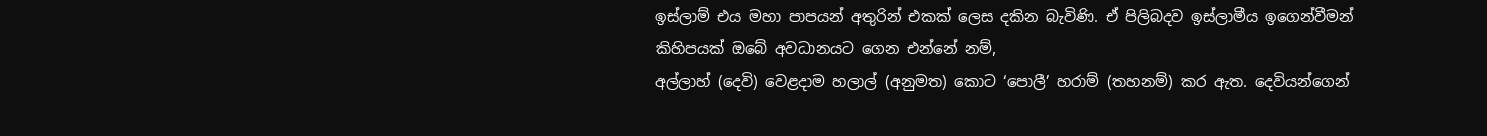ඉස්ලාම් එය මහා පාපයන් අතුරින් එකක් ලෙස දකින බැවිණි. ඒ පිලිබදව ඉස්ලාමීය ඉගෙන්වීමන් කිහිපයක් ඔබේ අවධානයට ගෙන එන්නේ නම්,
අල්ලාහ් (දෙවි) වෙළදාම හලාල් (අනුමත) කොට ‘පොලී’ හරාම් (තහනම්) කර ඇත. දෙවියන්ගෙන්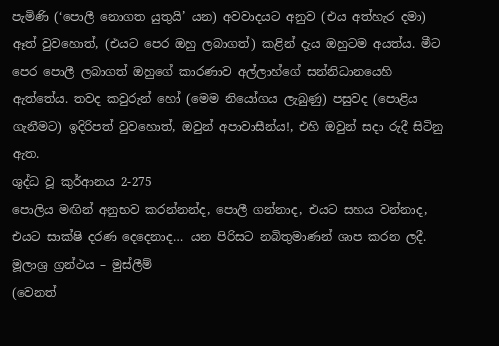පැමිණි (‘පොලී නොගත යුතුයි’ යන) අවවාදයට අනුව (එය අත්හැර දමා) ඈත් වුවහොත්, (එයට පෙර ඔහු ලබාගත්) කළින් දැය ඔහුටම අයත්ය. මීට පෙර පොලී ලබාගත් ඔහුගේ කාරණාව අල්ලාහ්ගේ සන්නිධානයෙහි ඇත්තේය. තවද කවුරුන් හෝ (මෙම නියෝගය ලැබුණු) පසුවද (පොළිය ගැනීමට) ඉදිරිපත් වුවහොත්, ඔවුන් අපාවාසීන්ය!, එහි ඔවුන් සදා රුදී සිටිනු ඇත.
ශුද්ධ වූ කුර්ආනය 2-275
පොලිය මඟින් අනුභව කරන්නන්ද, පොලී ‍ගන්නාද, එයට සහය වන්නාද, එයට සාක්ෂි දරණ දෙදෙනාද… යන පිරිසට නබිතුමාණන් ශාප කරන ලදී.
මූලාශ්‍ර ග්‍රන්ථය – මුස්ලීම්
(වෙනත්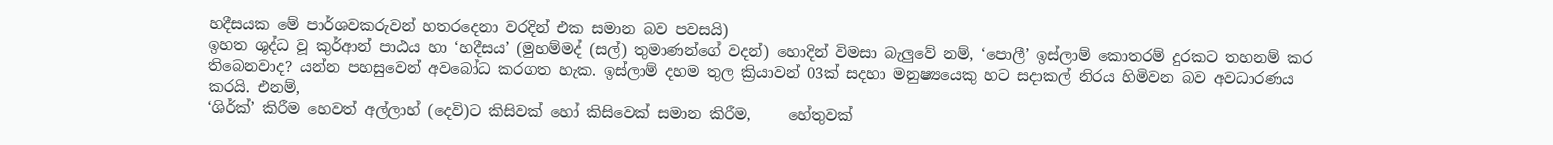හදීසයක මේ පාර්ශවකරුවන් හතරදෙනා වරදින් එක සමාන බව පවසයි)
ඉහත ශුද්ධ වූ කුර්ආන් පාඨය හා ‘හදීසය’ (මුහම්මද් (සල්) තුමාණන්ගේ වදන්) හොදින් විමසා බැලුවේ නම්, ‘පොලී’ ඉස්ලාම් කොතරම් දුරකට තහනම් කර තිබෙනවාද? යන්න පහසුවෙන් අවබෝධ කරගත හැක. ඉස්ලාම් දහම තුල ක්‍රියාවන් 03ක් සදහා මනුෂ්‍යයෙකු හට සදාකල් නිරය හිමිවන බව අවධාරණය කරයි. එනම්,
‘ශිර්ක්’ කිරීම හෙවත් අල්ලාහ් (දෙවි)ට කිසිවක් හෝ කිසිවෙක් සමාන කිරීම,     හේතුවක්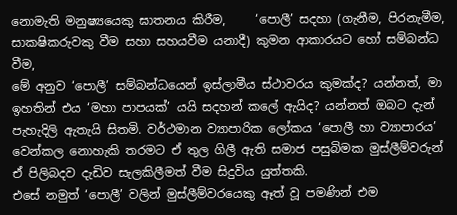නොමැති මනුෂ්‍යයෙකු ඝාතනය කිරීම,     ‘පොලී’ සදහා (ගැනීම, පිරනැමීම, සාකෂිකරුවකු වීම සහා සහයවීම යනාදී) කුමන ආකාරයට හෝ සම්බන්ධ වීම,
මේ අනුව ‘පොලී’ සම්බන්ධයෙන් ඉස්ලාමීය ස්ථාවරය කුමක්ද? යන්නත්, මා ඉහතින් එය ‘මහා පාපයක්’ යයි සදහන් කලේ ඇයිද? යන්නත් ඔබට දැන් පැහැදිලි ඇතැයි සිතමි. වර්ථමාන ව්‍යාපාරික ලෝකය ‘පොලී හා ව්‍යාපාරය’ වෙන්කල නොහැකි තරමට ඒ තුල ගිලී ඇති සමාජ පසුබිමක මුස්ලීම්වරුන් ඒ පිලිබදව දැඩිව සැලකිලීමත් වීම සිදුවිය යුත්තකි.
එසේ නමුත් ‘පොලී’ වලින් මුස්ලීම්වරයෙකු ඈත් වූ පමණින් එම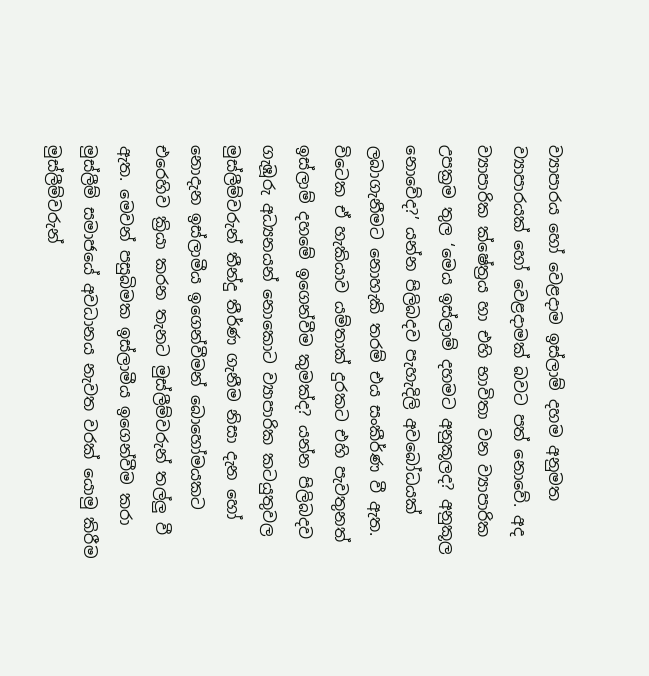ව්‍යාපාරය හෝ වෙළදාම ඉස්ලාම් දහම අනුමත ව්‍යාපාරයක් හෝ වෙළදාමක් බවට පත් නොවේ. අද ව්‍යාපාරික ක්ෂේත්‍රය හා එහි භාවිතා වන ව්‍යාපාරික උපක්‍රම තුල ‘මෙය ඉස්ලාම් දහමට අනුකූලද? අනුකූල නොවේද?’ යන්න පිලිබදව පැහැදිලි අවබෝධයක් ලබාගැනීමට නොහැකි තරම් එය සංකීර්ණ වී ඇත. විටෙක ඒ හැකියාව යම්තාක් දුරකට එහි පැවතුනත් ඉස්ලාම් දහමේ ඉගෙන්වීම කුමක්ද? යන්න පිලිබදව ගැඹූරු අධ්‍යනයන් නොකොට ව්‍යාපාරික කටයුතුවල මුස්ලීම්වරුන් තීන්දු තීර්ණ ගැනීම නිසා දැන හෝ නොදැන ඉස්ලාමීය ඉගෙන්වීමන් බොහෝමයකට එරෙහිව ක්‍රියා කරන තැනට මුස්ලීම්වරුන් තල්ලු වී ඇත. මෙවන් පසුබිමක ඉස්ලාමීය ඉගෙන්වීම කරා මුස්ලීම් සමාජයේ අවධානය නැවත වරක් යොමු කිරීම මුස්ලීම්වරුන්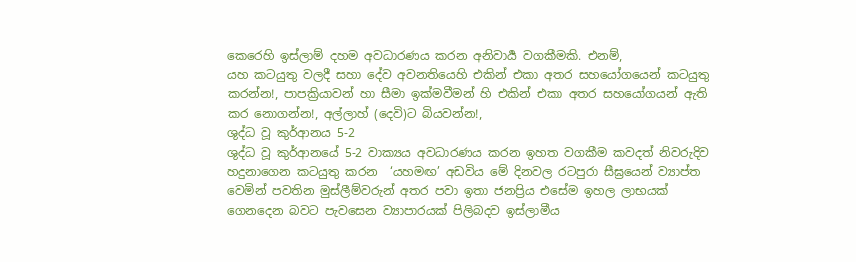කෙරෙහි ඉස්ලාම් දහම අවධාරණය කරන අනිවාර්‍ය වගකීමකි. එනම්,
යහ කටයුතු වලදී සහා දේව අවනතියෙහි එකින් එකා අතර සහයෝ‍ගයෙන් කටයුතු කරන්න!, පාපක්‍රියාවන් හා සීමා ඉක්මවීමන් හි එකින් එකා අතර සහයෝගයන් ඇති කර නොගන්න!, අල්ලාහ් (දෙවි)ට බියවන්න!,
ශුද්ධ වූ කුර්ආනය 5-2
ශුද්ධ වූ කුර්ආනයේ 5-2 වාක්‍යය අවධාරණය කරන ඉහත වගකීම කවදත් නිවරුදිව හදුනාගෙන කටයුතු කරන  ‘යහමඟ’ අඩවිය මේ දිනවල රටපුරා සීඝ්‍රයෙන් ව්‍යාප්ත වෙමින් පවතින මුස්ලීම්වරුන් අතර පවා ඉතා ජනප්‍රිය එසේම ඉහල ලාභයක් ගෙනදෙන බවට පැවසෙන ව්‍යාපාරයක් පිලිබදව ඉස්ලාමීය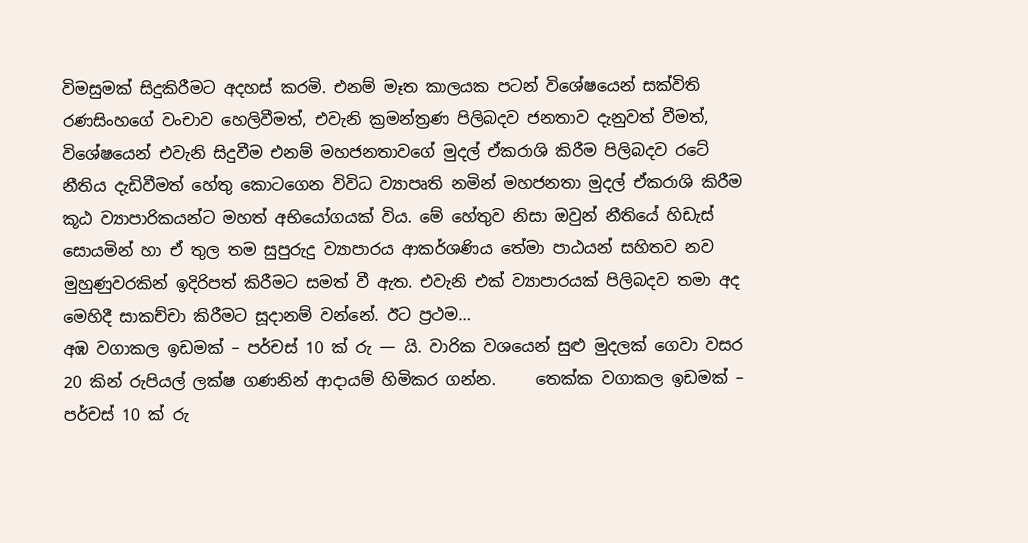විමසුමක් සිදුකිරීමට අදහස් කරමි. එනම් මෑත කාලයක පටන් විශේෂයෙන් සක්විති රණසිංහගේ වංචාව හෙලිවීමත්, එවැනි ක්‍රමන්ත්‍රණ පිලිබදව ජනතාව දැනුවත් වීමත්, විශේෂයෙන් එවැනි සිදුවීම එනම් මහජනතාවගේ මුදල් ඒකරාශි කිරීම පිලිබදව රටේ නීතිය දැඩිවීමත් හේතු කොටගෙන විවිධ ව්‍යාපෘති නමින් මහජනතා මුදල් ඒකරාශි කිරීම කූඨ ව්‍යාපාරිකයන්ට මහත් අභියෝගයක් විය. මේ හේතුව නිසා ඔවුන් නීතියේ හිඩැස් සොයමින් හා ඒ තුල තම සුපුරුදු ව්‍යාපාරය ආකර්ශණිය තේමා පාඨයන් සහිතව නව මුහුණුවරකින් ඉදිරිපත් කිරීමට සමත් වී ඇත. එවැනි එක් ව්‍යාපාරයක් පිලිබදව තමා අද මෙහිදී සාකච්චා කිරීමට සූදානම් වන්නේ. ඊට ප්‍රථම…
අඹ වගාකල ඉඩමක් – පර්චස් 10 ක් රු — යි. වාරික වශයෙන් සුළු මුදලක් ගෙවා වසර 20 කින් රුපියල් ලක්ෂ ගණනින් ආදායම් හිමිකර ගන්න.     තෙක්ක වගාකල ඉඩමක් – පර්චස් 10 ක් රු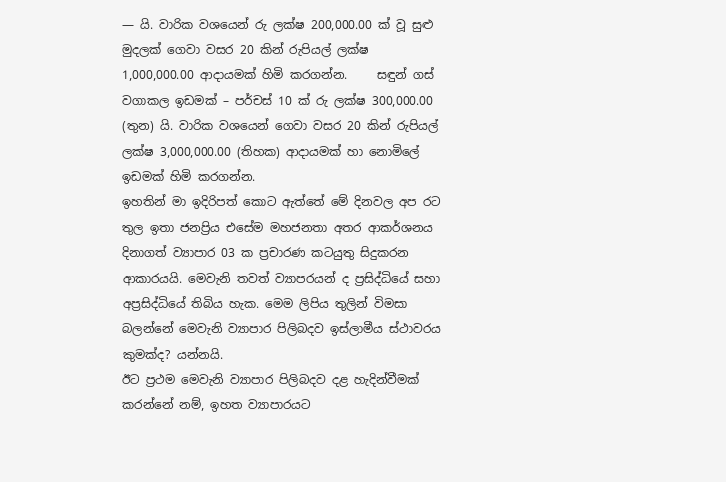— යි. වාරික වශයෙන් රු ලක්ෂ 200,000.00 ක් වූ සුළු මුදලක් ගෙවා වසර 20 කින් රුපියල් ලක්ෂ 1,000,000.00 ආදායමක් හිමි කරගන්න.     සඳුන් ගස් වගාකල ඉඩමක් – පර්චස් 10 ක් රු ලක්ෂ 300,000.00 (තුන) යි. වාරික වශයෙන් ගෙවා වසර 20 කින් රුපියල් ලක්ෂ 3,000,000.00 (තිහක) ආදායමක් හා නොමිලේ ඉඩමක් හිමි කරගන්න.
ඉහතින් මා ඉදිරිපත් කොට ඇත්තේ මේ දිනවල අප රට තුල ඉතා ජනප්‍රිය එසේම මහජනතා අතර ආකර්ශනය දිනාගත් ව්‍යාපාර 03 ක ප්‍රචාරණ කටයුතු සිදුකරන ආකාරයයි. මෙවැනි තවත් ව්‍යාපරයන් ද ප්‍රසිද්ධියේ සහා අප්‍රසිද්ධියේ තිබිය හැක. මෙම ලිපිය තුලින් විමසා බලන්නේ මෙවැනි ව්‍යාපාර පිලිබදව ඉස්ලාමීය ස්ථාවරය කුමක්ද? යන්නයි.
ඊට ප්‍රථම මෙවැනි ව්‍යාපාර පිලිබදව දළ හැදින්වීමක් කරන්නේ නම්, ඉහත ව්‍යාපාරයට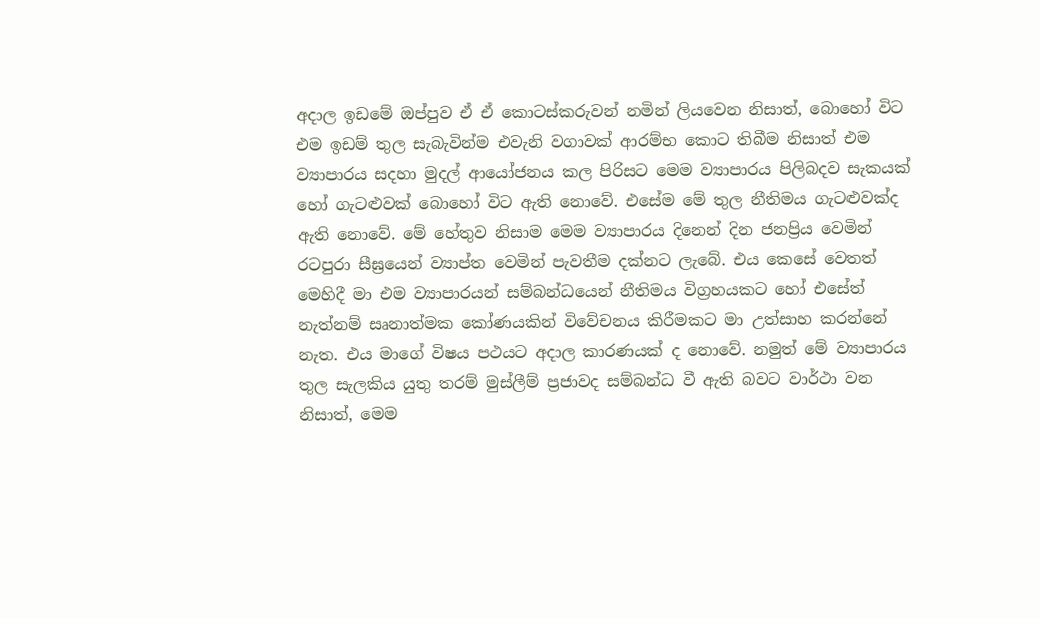අදාල ඉඩමේ ඔප්පුව ඒ ඒ කොටස්කරුවන් නමින් ලියවෙන නිසාත්, බොහෝ විට එම ඉඩම් තුල සැබැවින්ම එවැනි වගාවක් ආරම්භ කොට තිබීම නිසාත් එම ව්‍යාපාරය සදහා මුදල් ආයෝජනය කල පිරිසට මෙම ව්‍යාපාරය පිලිබදව සැකයක් හෝ ගැටළුවක් බොහෝ විට ඇති නොවේ. එසේම මේ තුල නීතිමය ගැටළුවක්ද ඇති නොවේ. මේ හේතුව නිසාම මෙම ව්‍යාපාරය දිනෙන් දින ජනප්‍රිය වෙමින් රටපුරා සීඝ්‍රයෙන් ව්‍යාප්ත වෙමින් පැවතීම දක්නට ලැබේ. එ‍ය කෙසේ වෙතත් මෙහිදී මා එම ව්‍යාපාරයන් සම්බන්ධයෙන් නීතිමය විග්‍රහයකට හෝ එසේත් නැත්නම් සෘනාත්මක කෝණයකින් විවේචනය කිරීමකට මා උත්සාහ කරන්නේ නැත. එය මාගේ විෂය පථයට අදාල කාරණයක් ද නොවේ. නමුත් මේ ව්‍යාපාරය තුල සැලකිය යුතු තරම් මුස්ලීම් ප්‍රජාවද සම්බන්ධ වී ඇති බවට වාර්ථා වන නිසාත්, මෙම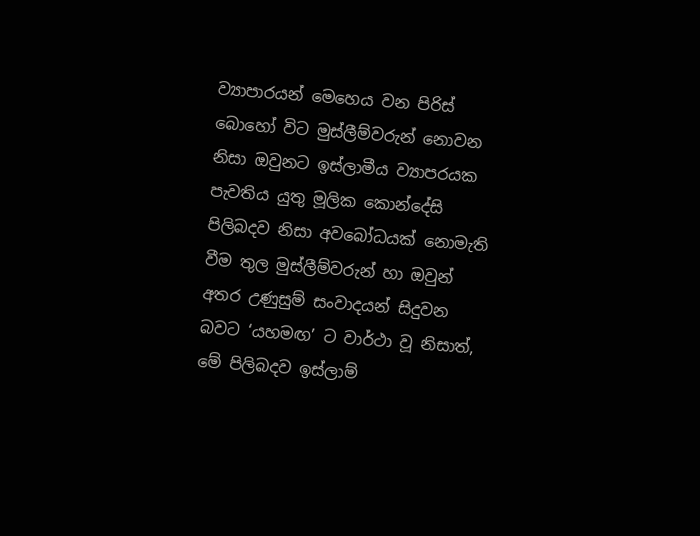ව්‍යාපාරයන් මෙහෙය වන පිරිස් බොහෝ විට මුස්ලීම්වරුන් නොවන නිසා ඔවුනට ඉස්ලාමීය ව්‍යාපරයක පැවතිය යුතු මූලික කොන්දේසි පිලිබදව නිසා අවබෝධයක් නොමැති වීම තුල මුස්ලීම්වරුන් හා ඔවුන් අතර උණුසුම් සංවාදයන් සිදුවන බවට ‘යහමඟ’ ට වාර්ථා වූ නිසාත්, මේ පිලිබදව ඉස්ලාම්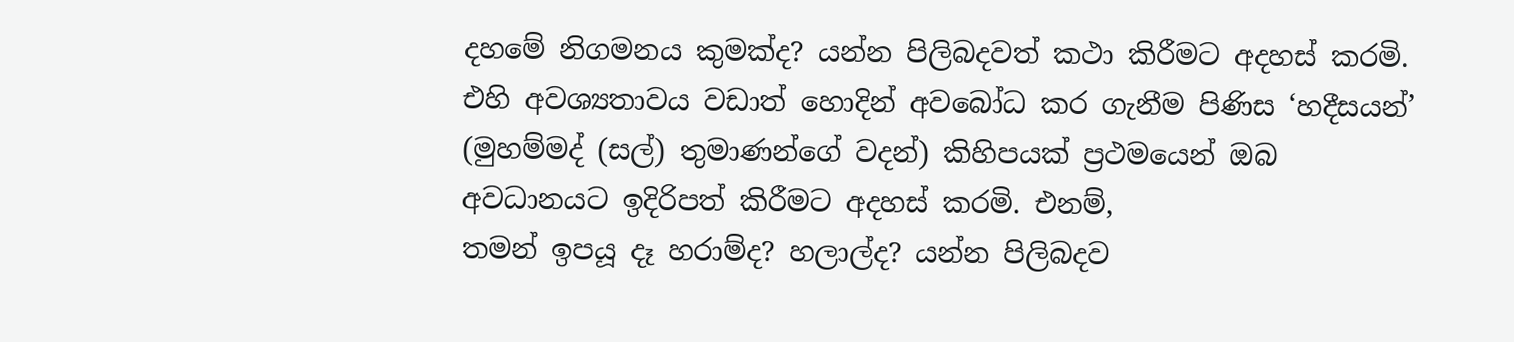දහමේ නිගමනය කුමක්ද? යන්න පිලිබදවත් කථා කිරීමට අදහස් කරමි. එහි අවශ්‍යතාවය වඩාත් හොදින් අවබෝධ කර ගැනීම පිණිස ‘හදීසයන්’ (මුහම්මද් (සල්) තුමාණන්ගේ වදන්) කිහිපයක් ප්‍රථමයෙන් ඔබ අවධානයට ඉදිරිපත් කිරීමට අදහස් කරමි. එනම්,
තමන් ඉපයූ දෑ හරාම්ද? හලාල්ද? යන්න පිලිබදව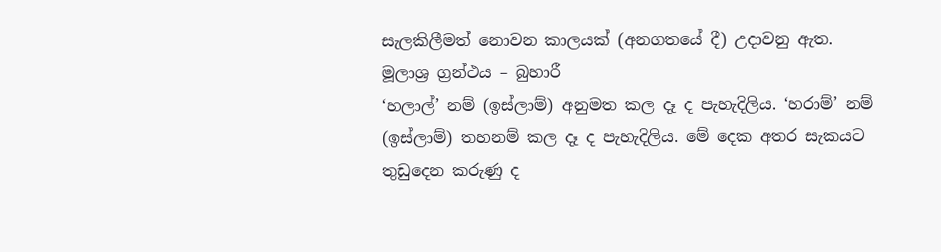සැලකිලීමත් නොවන කාලයක් (අනගතයේ දී) උදාවනු ඇත.
මූලාශ්‍ර ග්‍රන්ථය – බුහාරී
‘හලාල්’ නම් (ඉස්ලාම්) අනුමත කල දෑ ද පැහැදිලිය. ‘හරාම්’ නම් (ඉස්ලාම්) තහනම් කල දෑ ද පැහැදිලිය. මේ දෙක අතර සැකයට තුඩුදෙන කරුණු ද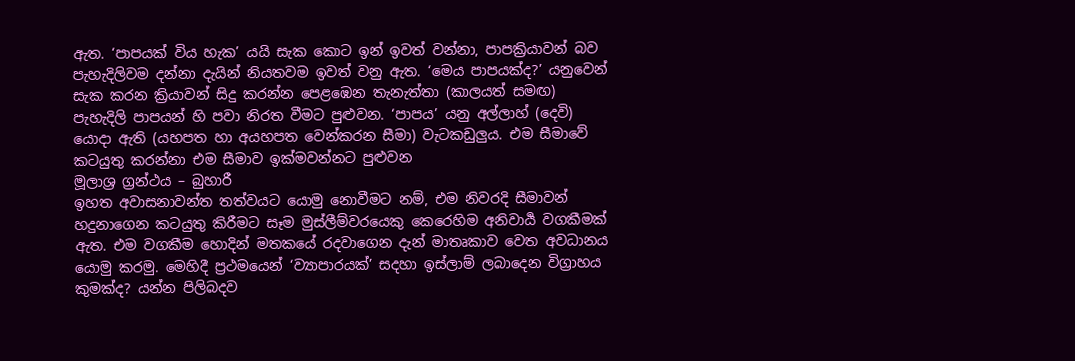ඇත. ‘පාපයක් විය හැක’ යයි සැක කොට ඉන් ඉවත් වන්නා, පාපක්‍රියාවන් බව පැහැදිලිවම දන්නා දැයින් නියතවම ඉවත් වනු ඇත. ‘මෙය පාපයක්ද?’ යනුවෙන් සැක කරන ක්‍රියාවන් සිදු කරන්න පෙළඹෙන තැනැත්තා (කාලයත් සමඟ) පැහැදිලි පාපයන් හි පවා නිරත වීමට පුළුවන. ‘පාපය’ යනු අල්ලාහ් (දෙවි) යොදා ඇති (යහපත හා අයහපත වෙන්කරන සීමා) වැටකඩුලුය. එම සීමාවේ කටයුතු කරන්නා එම සීමාව ඉක්මවන්නට පුළුවන
මූලාශ්‍ර ග්‍රන්ථය – බුහාරී
ඉහත අවාසනාවන්ත තත්වයට යොමු නොවීමට නම්, එම නිවරදි සීමාවන් හදුනාගෙන කටයුතු කිරීමට සෑම මුස්ලීම්වරයෙකු කෙරෙහිම අනිවාර්‍ය වගකීමක් ඇත. එම වගකීම හොදින් මතකයේ රදවාගෙන දැන් මාතෘකාව වෙත අවධානය යොමු කරමු. මෙහිදී ප්‍රථමයෙන් ‘ව්‍යාපාරයක්’ සදහා ඉස්ලාම් ලබාදෙන විග්‍රාහය කුමක්ද? යන්න පිලිබදව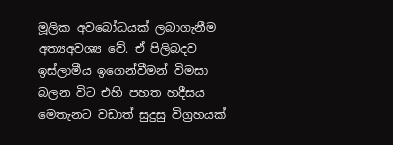මූලික අවබෝධයක් ලබාගැනීම අත්‍යඅවශ්‍ය වේ. ඒ පිලිබදව ඉස්ලාමීය ඉගෙන්වීමන් විමසා බලන වි‍ට එහි පහත හදීසය මෙතැනට වඩාත් සුදුසු විග්‍රහයක්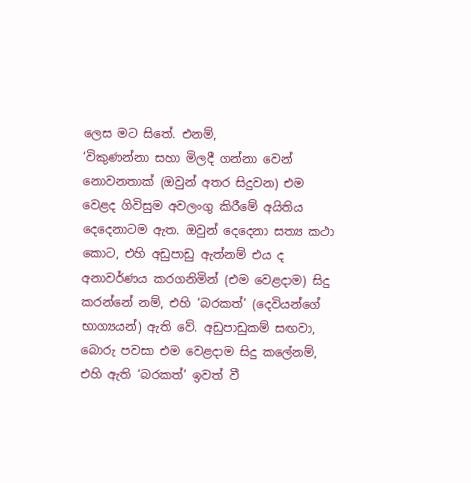ලෙස මට සිතේ. එනම්,
‘විකුණන්නා සහා මිලදී ගන්නා වෙන් නොවනතාක් (ඔවුන් අතර සිදුවන) එම වෙළද ගිවිසුම අවලංගු කිරීමේ අයිතිය දෙදෙනාටම ඇත. ඔවුන් දෙදෙනා සත්‍ය කථා කොට, එහි අඩුපාඩු ඇත්නම් එය ද අනාවර්ණය කරගනිමින් (එම වෙළදාම) සිදු කරන්නේ නම්, එහි ‘බරකත්’ (දෙවියන්ගේ භාග්‍යයන්) ඇති වේ. අඩුපාඩුකම් සඟවා, බොරු පවසා එම වෙළදාම සිදු කලේනම්, එහි ඇති ‘බරකත්’ ඉවත් වී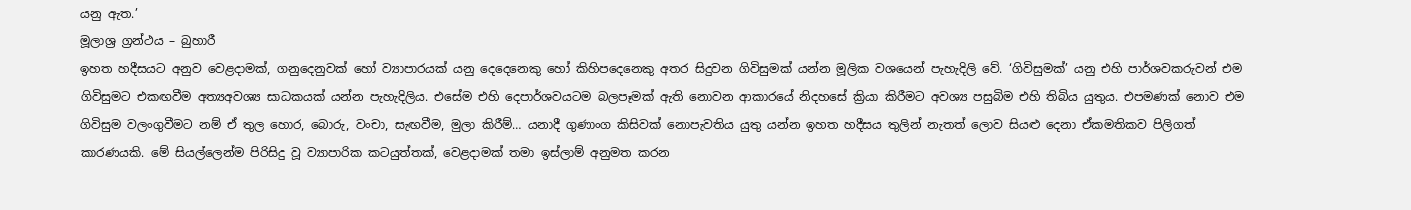යනු ඇත.’
මූලාශ්‍ර ග්‍රන්ථය – බුහාරී
ඉහත හදීසයට අනුව වෙළදාමක්, ගනුදෙනුවක් හෝ ව්‍යාපාරයක් යනු දෙදෙනෙකු හෝ කිහිපදෙනෙකු අතර සිදුවන ගිවිසුමක් යන්න මූලික වශයෙන් පැහැදිලි වේ. ‘ගිවිසුමක්’ යනු එහි පාර්ශවකරුවන් එම ගිවිසුමට එකඟවීම අත්‍යඅවශ්‍ය සාධකයක් යන්න පැහැදිලිය. එසේම එහි දෙපාර්ශවයටම බලපෑමක් ඇති නොවන ආකාරයේ නිදහසේ ක්‍රියා කිරීමට අවශ්‍ය පසුබිම එහි තිබිය යුතුය. එපමණක් නොව එම ගිවිසුම වලංගුවීමට නම් ඒ තුල හොර, බොරු, වංචා, සැඟවීම, මුලා කිරීම්… යනාදී ගුණාංග කිසිවක් නොපැවතිය යුතු යන්න ඉහත හදීසය තුලින් නැතත් ලොව සියළු දෙනා ඒකමතිකව පිලිගත් කාරණයකි. මේ සියල්ලෙන්ම පිරිසිදු වූ ව්‍යාපාරික කටයුත්තක්, වෙළදාමක් තමා ඉස්ලාම් අනුමත කරන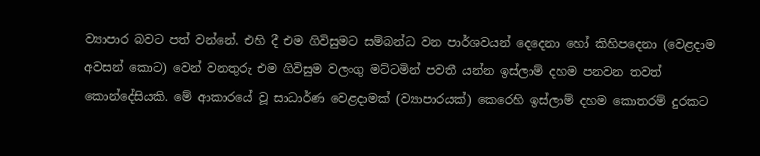ව්‍යාපාර බවට පත් වන්නේ. එහි දී එම ගිවිසුමට සම්බන්ධ වන පාර්ශවයන් දෙදෙනා හෝ කිහිපදෙනා (වෙළදාම අවසන් කොට) වෙන් වනතුරු එම ගිවිසුම වලංගු මට්ටමින් පවතී යන්න ඉස්ලාම් දහම පනවන තවත් කොන්දේසියකි. මේ ආකාරයේ වූ සාධාර්ණ වෙළදාමක් (ව්‍යාපාරයක්) කෙරෙහි ඉස්ලාම් දහම කොතරම් දුරකට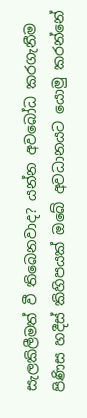සැලකිලීමත් වී තිබෙනවාද? යන්න අවබෝධ කරගැනීම පිණිස හදීස් කිහිපයක් ඔබේ අවධානයට යොමු කරන්නේ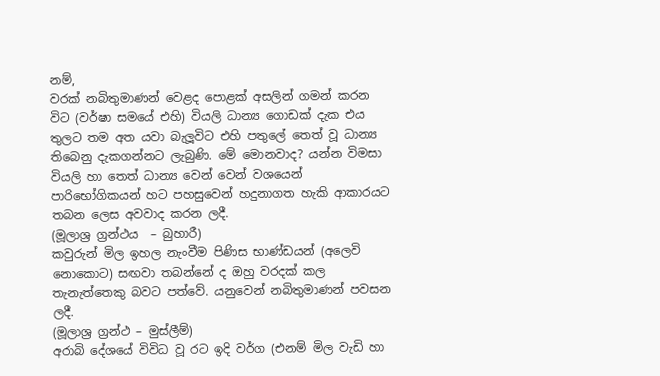නම්,
වරක් නබිතුමාණන් වෙළද පොළක් අසලින් ගමන් කරන විට (වර්ෂා සමයේ එහි) වියලි ධාන්‍ය ගොඩක් දැක එය තුලට තම අත යවා බැලූවිට එහි පතුලේ තෙත් වූ ධාන්‍ය තිබෙනු දැකගන්නට ලැබුණි. මේ මොනවාද? යන්න විමසා වියලි හා තෙත් ධාන්‍ය වෙන් වෙන් වශයෙන් පාරිභෝගිකයන් හට පහසුවෙන් හදුනාගත හැකි ආකාරයට තබන ලෙස අවවාද කරන ලදී.
(මූලාශ්‍ර ග්‍රන්ථය  – බුහාරී)
කවුරුන් මිල ඉහල නැංවීම පිණිස භාණ්ඩයන් (අලෙවි නොකොට) සඟවා තබන්නේ ද ඔහු වරදක් කල තැනැත්තෙකු බවට පත්වේ. යනුවෙන් නබිතුමාණන් පවසන ලදී.
(මූලාශ්‍ර ග්‍රන්ථ – මුස්ලීම්)
අරාබි දේශයේ විවිධ වූ රට ඉදි වර්ග (එනම් මිල වැඩි හා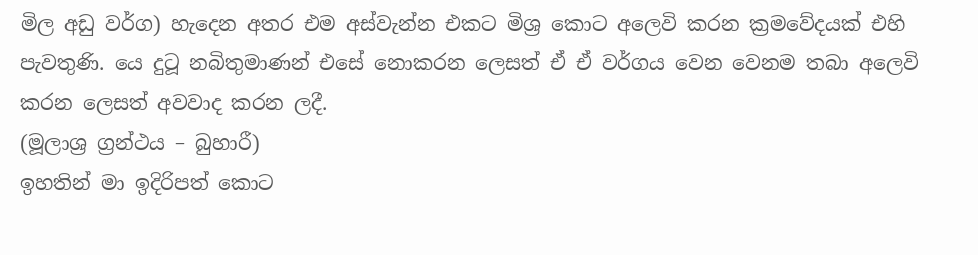මිල අඩු වර්ග) හැදෙන අතර එම අස්වැන්න එකට මිශ්‍ර කොට අලෙවි කරන ක්‍රමවේදයක් එහි පැවතුණි. යෙ දුටූ නබිතුමාණන් එසේ නොකරන ලෙසත් ඒ ඒ වර්ගය වෙන වෙනම තබා අලෙවි කරන ලෙසත් අවවාද කරන ලදී.
(මූලාශ්‍ර ග්‍රන්ථය – බුහාරී)
ඉහතින් මා ඉදිරිපත් කො‍ට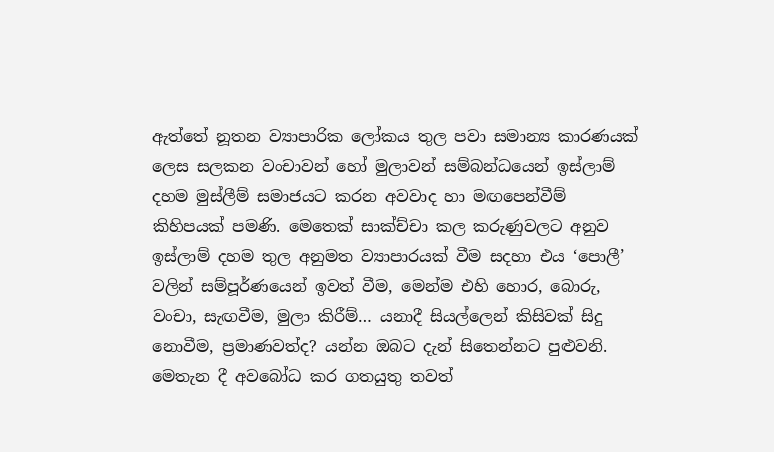ඇත්තේ නූතන ව්‍යාපාරික ලෝකය තුල පවා සමාන්‍ය කාරණයක් ලෙස සලකන වංචාවන් හෝ මුලාවන් සම්බන්ධයෙන් ඉස්ලාම් දහම මුස්ලීම් සමාජයට කරන අවවාද හා මඟපෙන්වීම් කිහිපයක් පමණි. මෙතෙක් සාක්ච්චා කල කරුණුවලට අනුව ඉස්ලාම් දහම තුල අනුමත ව්‍යාපාරයක් වීම සදහා එය ‘පොලී’ වලින් සම්පූර්ණයෙන් ඉවත් වීම, මෙන්ම එහි හොර, බොරු, වංචා, සැඟවීම, මුලා කිරීම්… යනාදී සියල්ලෙන් කිසිවක් සිදු නොවීම, ප්‍රමාණවත්ද? යන්න ඔබට දැන් සිතෙන්නට පුළුවනි. මෙතැන දී අව‍බෝධ කර ගතයුතු තවත්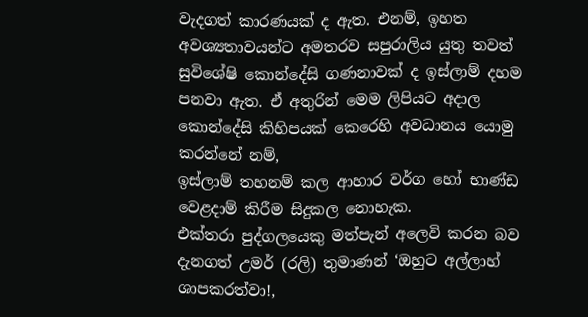වැදගත් කාරණයක් ද ඇත. එනම්, ඉහත අවශ්‍යතාවයන්ට අමතරව සපුරාලිය යුතු තවත් සුවිශේෂි කොන්දේසි ගණනාවක් ද ඉස්ලාම් දහම පනවා ඇත. ඒ අතුරින් මෙම ලිපියට අදාල කොන්දේසි කිහිපයක් කෙරෙහි අවධානය යොමු කරන්නේ නම්,
ඉස්ලාම් තහනම් කල ආහාර වර්ග හෝ භාණ්ඩ වෙළදාම් කිරීම සිදුකල නොහැක.             එක්තරා පුද්ගලයෙකු මත්පැන් අලෙවි කරන බව දැනගත් උමර් (රලි) තුමාණන් ‘ඔහුට අල්ලාහ් ශාපකරත්වා!,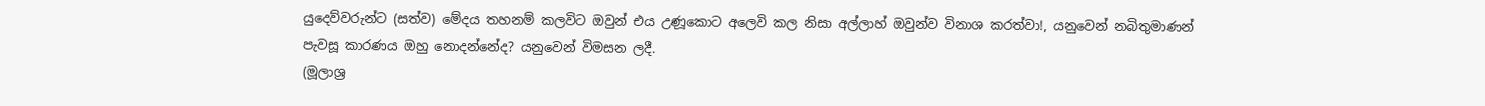යුදෙව්වරුන්ට (සත්ව) මේදය තහනම් කලවිට ඔවුන් එය උණූකොට අලෙවි කල නිසා අල්ලාහ් ඔවුන්ව විනාශ කරත්වා!, යනුවෙන් නබිතුමාණන් පැවසූ කාරණය ඔහු නොදන්නේද? යනුවෙන් විමසන ලදී.
(මූලාශ්‍ර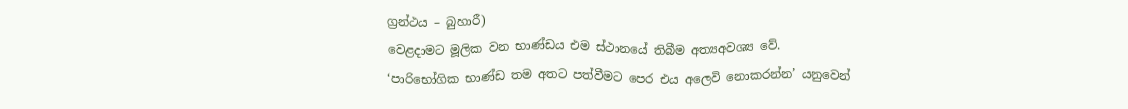ග්‍රන්ථය – බුහාරී)
වෙළදාමට මූලික වන භාණ්ඩය එම ස්ථානයේ තිබීම අත්‍යඅවශ්‍ය වේ.             ‘පාරිභෝගික භාණ්ඩ තම අතට පත්වීමට පෙර එය අලෙවි නොකරන්න’ යනුවෙන්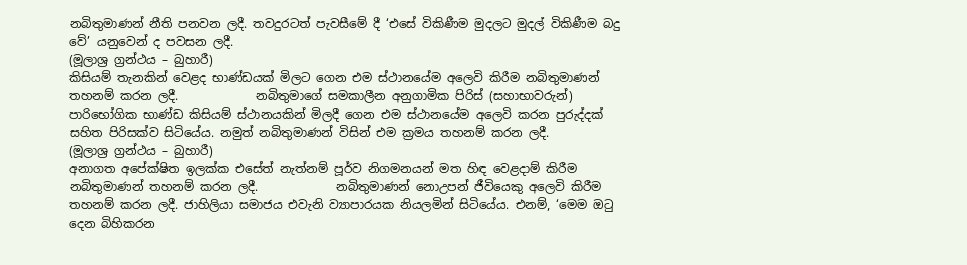නබිතුමාණන් නීති පනවන ලදී. තවදුරටත් පැවසීමේ දී ‘එසේ විකිණීම මුදලට මුදල් විකිණීම බදු වේ’ යනුවෙන් ද පවසන ලදී.
(මූලාශ්‍ර ග්‍රන්ථය – බුහාරී)
කිසියම් තැනකින් වෙළද භාණ්ඩයක් මිලට ගෙන එම ස්ථානයේම අලෙවි කිරීම නබිතුමාණන් තහනම් කරන ලදී.             නබිතුමාගේ සමකාලීන අනුගාමික පිරිස් (සහාභාවරුන්) පාරිභෝගික භාණ්ඩ කිසියම් ස්ථානයකින් මිලදී ගෙන එම ස්ථානයේම අලෙවි කරන පුරුද්දක් සහිත පිරිසක්ව සිටියේය. නමුත් නබිතුමාණන් විසින් එම ක්‍රමය තහනම් කරන ලදී.
(මූලාශ්‍ර ග්‍රන්ථය – බුහාරී)
අනාගත අපේක්ෂිත ඉලක්ක එසේත් නැත්නම් පූර්ව නිගමනයන් මත හිඳ වෙළදාම් කිරීම නබිතුමාණන් තහනම් කරන ලදී.             නබිතුමාණන් නොඋපන් ජීවියෙකු අලෙවි කිරීම තහනම් කරන ලදී. ජාහිලියා සමාජය එවැනි ව්‍යාපාරයක නියලමින් සිටියේය. එනම්, ‘මෙම ඔටු දෙන බිහිකරන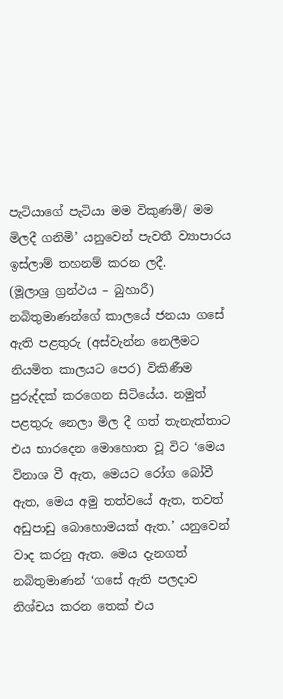පැටියාගේ පැටියා මම විකුණමි/ මම මිලදී ගනිමි’ යනුවෙන් පැවතී ව්‍යාපාරය ඉස්ලාම් තහනම් කරන ලදී.
(මූලාශ්‍ර ග්‍රන්ථය – බුහාරී)
නබිතුමාණන්ගේ කාලයේ ජනයා ගසේ ඇති පළතුරු (අස්වැන්න නෙලීමට නියමිත කාලයට පෙර) විකිණීම පුරුද්දක් කරගෙන සිටියේය. නමුත් පළතුරු නෙලා මිල දී ගත් තැනැත්තාට එය භාරදෙන මොහොත වූ විට ‘මෙය විනාශ වී ඇත, මෙයට රෝග බෝවී ඇත, මෙය අමු තත්වයේ ඇත, තවත් අඩුපාඩු බොහොමයක් ඇත.’ යනුවෙන් වාද කරනු ඇත. මෙය දැනගත් නබිතුමාණන් ‘ගසේ ඇති පලදාව නිශ්චය කරන තෙක් එය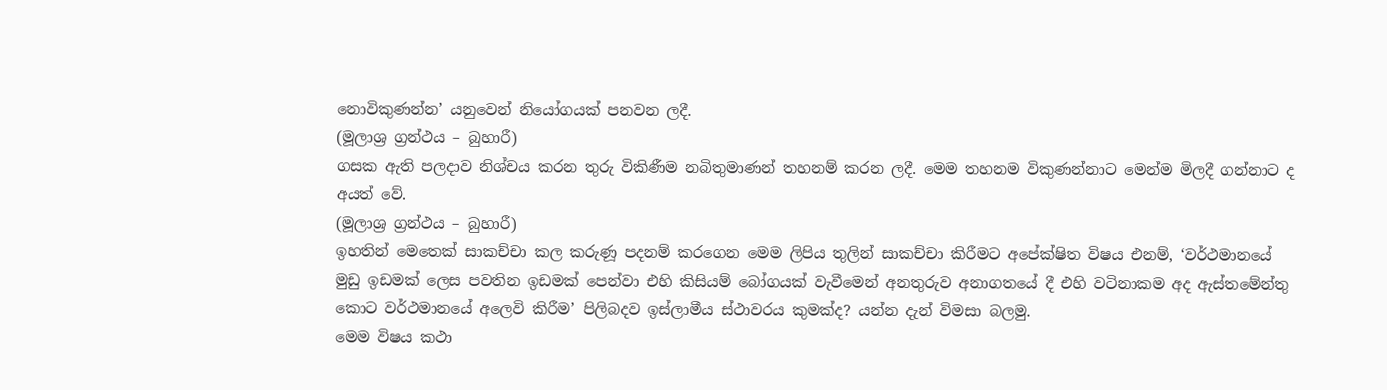නොවිකුණන්න’ යනුවෙන් නියෝගයක් පනවන ලදී.
(මූලාශ්‍ර ග්‍රන්ථය – බුහාරී)
ගසක ඇති පලදාව නිශ්චය කරන තුරු විකිණීම නබිතුමාණන් තහනම් කරන ලදී. මෙම තහනම විකුණන්නාට මෙන්ම මිලදී ගන්නාට ද අයත් වේ.
(මූලාශ්‍ර ග්‍රන්ථය – බුහාරී)
ඉහතින් මෙ‍තෙක් සාකච්චා කල කරුණූ පදනම් කරගෙන මෙම ලිපිය තුලින් සාකච්චා කිරීමට අපේක්ෂිත විෂය එනම්, ‘වර්ථමානයේ මුඩු ඉඩමක් ලෙස පවතින ඉඩමක් පෙන්වා එහි කිසියම් බෝගයක් වැවීමෙන් අනතුරුව අනාගතයේ දී එහි වටිනාකම අද ඇස්තමේන්තු කොට වර්ථමානයේ අලෙවි කිරීම’ පිලිබදව ඉස්ලාමීය ස්ථාවරය කුමක්ද? යන්න දැන් විමසා බලමු.
මෙම විෂය කථා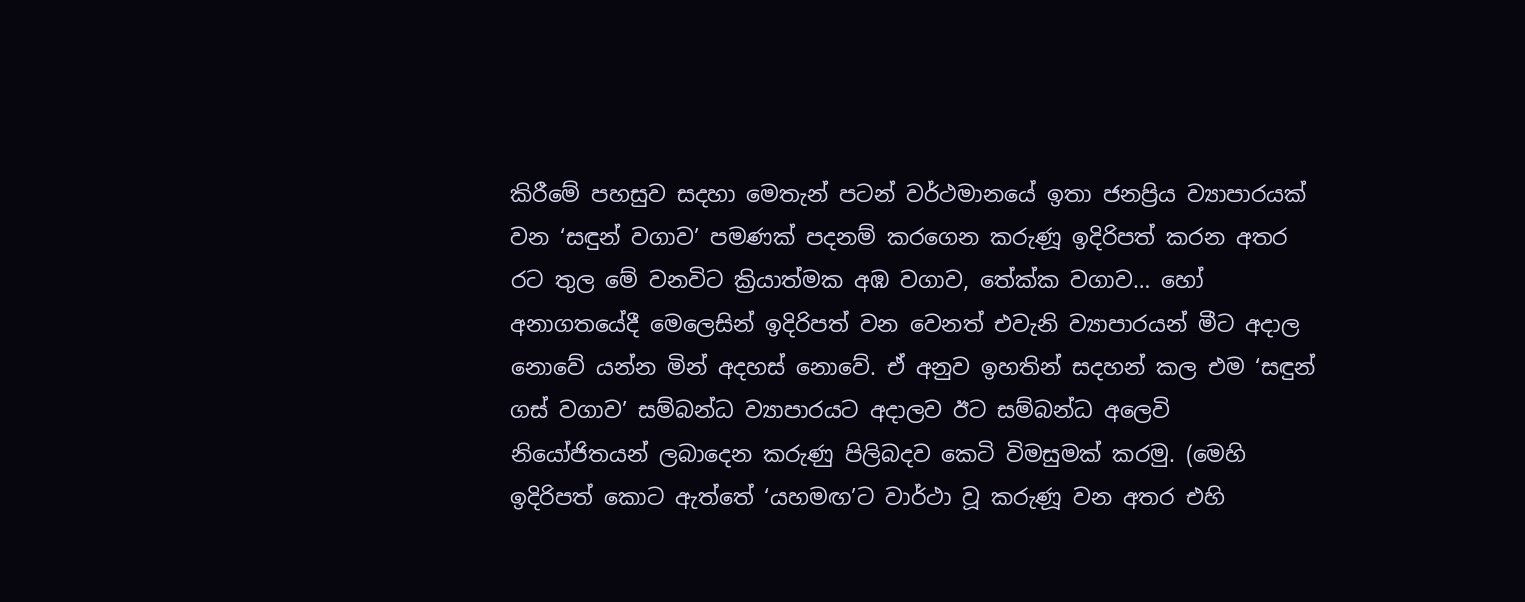කිරීමේ පහසුව සදහා මෙතැන් පටන් වර්ථමානයේ ඉතා ජනප්‍රිය ව්‍යාපාරයක් වන ‘සඳුන් වගාව’ පමණක් පදනම් කරගෙන කරුණූ ඉදිරිපත් කරන අතර රට තුල මේ වනවිට ක්‍රියාත්මක අඹ වගාව, තේක්ක වගාව… හෝ අනාගතයේදී මෙලෙසින් ඉදිරිපත් වන වෙනත් එවැනි ව්‍යාපාරයන් මීට අදාල නොවේ යන්න මින් අදහස් නොවේ. ඒ අනුව ඉහතින් සදහන් කල එම ‘සඳුන් ගස් වගාව’ සම්බන්ධ ව්‍යාපාරයට අදාලව ඊට සම්බන්ධ අලෙවි නියෝජිතයන් ලබාදෙන කරුණු පිලිබදව කෙටි විමසුමක් කරමු. (මෙහි ඉදිරිපත් කොට ඇත්තේ ‘යහමඟ’ට වාර්ථා වූ කරුණූ වන අතර එහි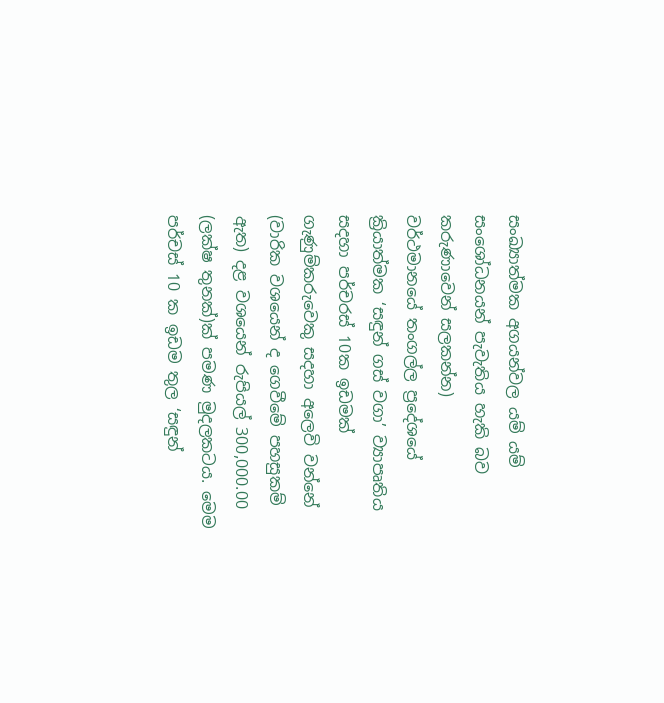සංඛ්‍යාත්මක අගයන්වල යම් යම් සංශෝධනයන් පැවැතිය හැකි බව කරුණාවෙන් සලකන්න)
වර්ථමානයේ තංගල්ල ප්‍රදේශයේ ක්‍රියාත්මක ‘සඳුන් ගස් වගා’ ව්‍යාපෘතිය සදහා පර්චරස් 10ක ඉඩමක් ගැණුම්කරුවෙකු සදහා අලෙවි වන්නේ (වාරික වශයෙන් ද ගෙවීමේ පහසුකම් ඇත) දළ වශයෙන් රුපියල් 300,000.00 (ලක්ෂ තුනක්)ක් පමණ මුදලකටය. මෙම පර්චස් 10 ක ඉඩම තුල ‘සඳුන්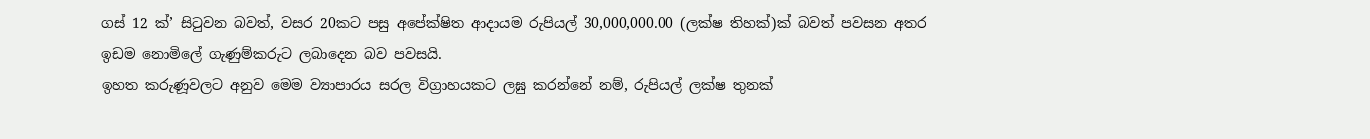ගස් 12 ක්’ සිටුවන බවත්, වසර 20කට පසු අපේක්ෂිත ආදායම රුපියල් 30,000,000.00 (ලක්ෂ තිහක්)ක් බවත් පවසන අතර ඉඩම නොමිලේ ගැණුම්කරුට ලබාදෙන බව පවසයි.
ඉහත කරුණූවලට අනුව මෙම ව්‍යාපාරය සරල විග්‍රාහයකට ලඝු කරන්නේ නම්, රුපියල් ලක්ෂ තුනක්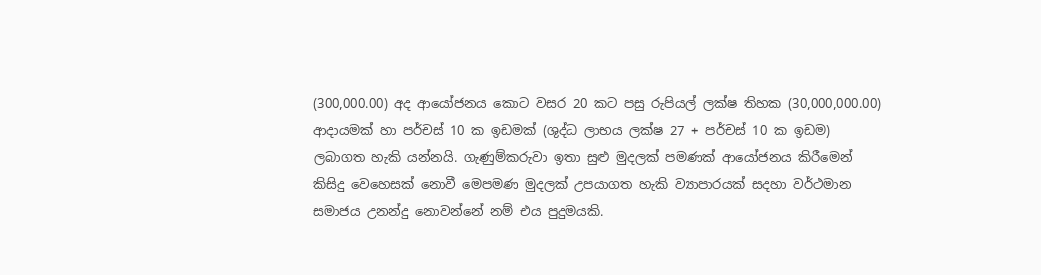(300,000.00) අද ආයෝජනය කොට වසර 20 කට පසු රුපියල් ලක්ෂ තිහක (30,000,000.00) ආදායමක් හා පර්චස් 10 ක ඉඩමක් (ශුද්ධ ලාභය ලක්ෂ 27 + පර්චස් 10 ක ඉඩම) ලබාගත හැකි යන්නයි. ගැණුම්කරුවා ඉතා සුළු මුදලක් පමණක් ආයෝජනය කිරීමෙන් කිසිදු වෙහෙසක් නොවී මෙපමණ මුදලක් උපයාගත හැකි ව්‍යාපාරයක් සදහා වර්ථමාන සමාජය උනන්දු නොවන්නේ නම් එය පුදුමයකි.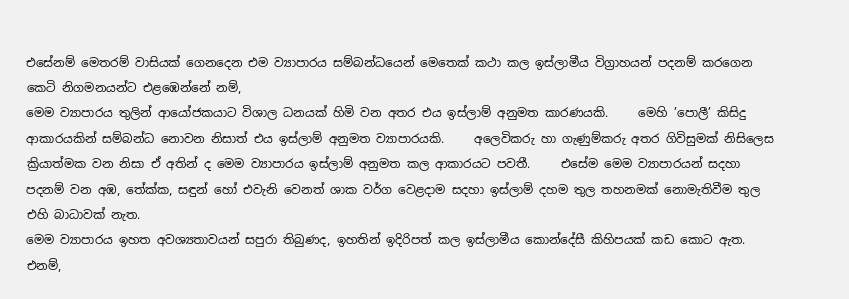එසේනම් මෙතරම් වාසියක් ගෙනදෙන එම ව්‍යාපාරය සම්බන්ධයෙන් මෙතෙක් කථා කල ඉස්ලාමීය විග්‍රාහයන් පදනම් කරගෙන කෙටි නිගමනයන්ට එළඹෙන්නේ නම්,
මෙම ව්‍යාපාරය තුලින් ආයෝජකයාට විශාල ධනයක් හිමි වන අතර එය ඉස්ලාම් අනුමත කාරණයකි.     මෙහි ‍’පොලී’ කිසිදු ආකාරයකින් සම්බන්ධ නොවන නිසාත් එය ඉස්ලාම් අනුමත ව්‍යාපාරයකි.     අලෙවිකරු හා ගැණුම්කරු අතර ගිවිසුමක් නිසිලෙස ක්‍රියාත්මක වන නිසා ඒ අතින් ද මෙම ව්‍යාපාරය ඉස්ලාම් අනුමත කල ආකාරයට පවතී.     එසේම මෙම ව්‍යාපාරයන් සදහා පදනම් වන අඹ, තේක්ක, සඳුන් හෝ එවැනි වෙනත් ශාක වර්ග වෙළදාම සදහා ඉස්ලාම් දහම තුල තහනමක් නොමැතිවීම තුල එහි බාධාවක් නැත.
මෙම ව්‍යාපාරය ඉහත අවශ්‍යතාවයන් සපුරා තිබුණද, ඉහතින් ඉදිරිපත් කල ඉස්ලාමීය කොන්දේසී කිහිපයක් කඩ කොට ඇත. එනම්,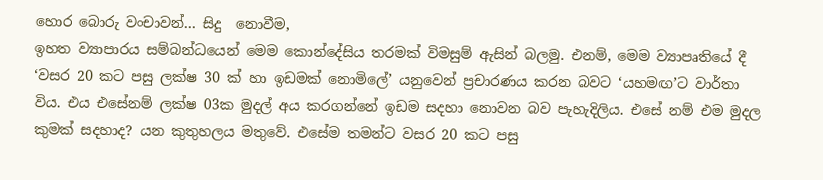හොර බොරු වංචාවන්… සිදු  නොවීම,
ඉහත ව්‍යාපාරය සම්බන්ධයෙන් මෙම කොන්දේසිය තරමක් විමසුම් ඇසින් බලමු. එනම්, මෙම ව්‍යාපෘතියේ දී ‘වසර 20 කට පසු ලක්ෂ 30 ක් හා ඉඩමක් නොමිලේ’ යනු‍වෙන් ප්‍රචාරණය කරන බවට ‘යහමඟ’ට වාර්තා විය. එය එසේනම් ලක්ෂ 03ක මුදල් අය කරගන්නේ ඉඩම සදහා නොවන බව පැහැදිලිය. එසේ නම් එම මුදල කුමක් සදහාද? යන කුතුහලය මතුවේ. එසේම තමන්ට වසර 20 කට පසු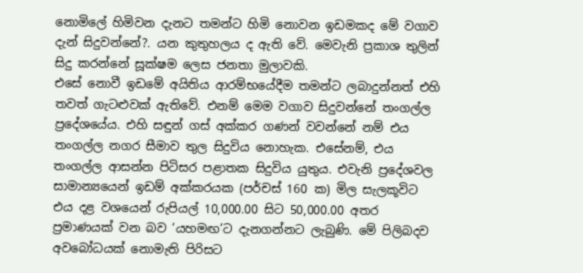නොමිලේ හිමිවන දැනට තමන්ට හිමි නොවන ඉඩමකද මේ වගාව දැන් සිදුවන්නේ?. යන කුතුහලය ද ඇති වේ. මෙවැනි ප්‍රකාශ තුලින් සිදු කරන්නේ සූක්ෂම ලෙස ජනතා මුලාවකි.
එසේ නොවී ඉඩමේ අයිතිය ආරම්භයේදීම තමන්ට ලබාදුන්නත් එහි තවත් ගැටළුවක් ඇතිවේ. එනම් මෙම වගාව සිදුවන්නේ තංගල්ල ප්‍රදේශයේය. එහි සඳුන් ගස් අක්කර ගණන් වවන්නේ නම් එය තංගල්ල නගර සීමාව තුල සිදුවිය නොහැක. එසේනම්, එය තංගල්ල ආසන්න පිටිසර පළාතක සිදුවිය යුතුය. එවැනි ප්‍රදේශවල සාමාන්‍යයෙන් ඉඩම් අක්කරයක (පර්චස් 160 ක) මිල සැලකූවිට එය දළ වශයෙන් රුපියල් 10,000.00 සිට 50,000.00 අතර ප්‍රමාණයක් වන බව ‘යහමඟ’ට දැනගන්නට ලැබුණි. මේ පිලිබදව අවබෝධයක් නොමැති පිරිසට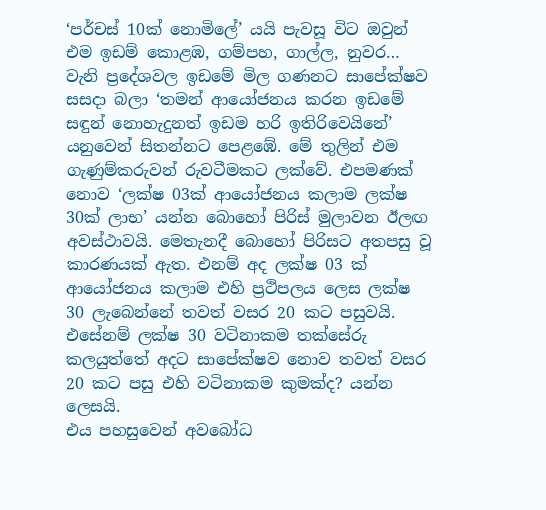‘පර්චස් 10ක් නොමිලේ’ යයි පැවසූ විට ඔවුන් එම ඉඩම් කොළඹ, ගම්පහ, ගාල්ල, නුවර… වැනි ප්‍රදේශවල ඉඩමේ මිල ගණනට සාපේක්ෂව සසදා බලා ‘තමන් ආයෝජනය කරන ඉඩමේ සඳුන් නොහැදුනත් ඉඩම හරි ඉතිරිවෙයිනේ’ යනුවෙන් සිතන්නට පෙ‍ළඹේ. මේ තුලින් එම ගැණුම්කරුවන් රුවටීමකට ලක්වේ. එපමණක් නොව ‘ලක්ෂ 03ක් ආයෝජනය කලාම ලක්ෂ 30ක් ලාභ’ යන්න බොහෝ පිරිස් මුලාවන ඊලඟ අවස්ථාවයි. මෙතැනදී බොහෝ පිරිසට අතපසු වූ කාරණයක් ඇත. එනම් අද ලක්ෂ 03 ක් ආයෝජනය කලාම එහි ප්‍රථිපලය ලෙස ලක්ෂ 30 ලැබෙන්නේ තවත් වසර 20 ක‍ට පසුවයි. එසේනම් ලක්ෂ 30 වටිනාකම තක්සේරු කලයුත්තේ අදට සාපේක්ෂව නොව තවත් වසර 20 කට පසු එහි වටිනාකම කුමක්ද? යන්න ලෙසයි.
එය පහසුවෙන් අවබෝධ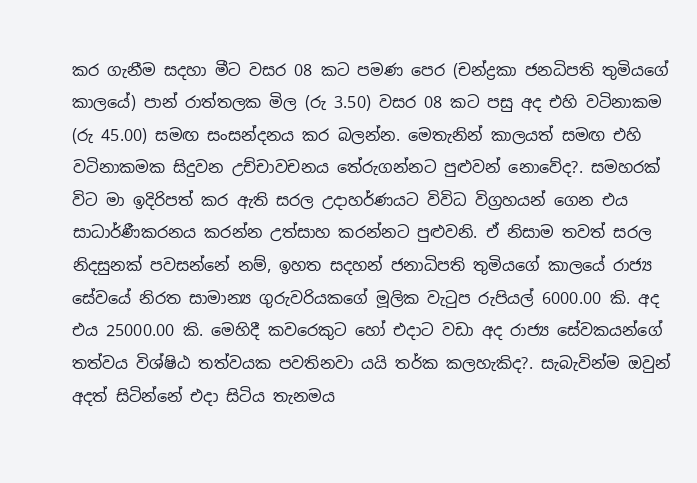කර ගැනීම සදහා මීට වසර 08 කට පමණ පෙර (චන්ද්‍රකා ජනධිපති තුමියගේ කාලයේ) පාන් රාත්තලක මිල (රු 3.50) වසර 08 කට පසු අද එහි වටිනාකම (රු 45.00) සමඟ සංසන්දනය කර බලන්න. මෙතැනින් කාලයත් සමඟ එහි වටිනාකමක සිදුවන උච්චාවචනය තේරුගන්නට පුළුවන් නොවේද?. සමහරක් විට මා ඉදිරිපත් කර ඇති සරල උදාහර්ණයට විවිධ විග්‍රහයන් ගෙන එය සාධාර්ණීකරනය කරන්න උත්සාහ කරන්නට පුළුවනි. ඒ නිසාම තවත් සරල නිදසුනක් පවසන්නේ නම්, ඉහත සදහන් ජනාධිපති තුමියගේ කාලයේ රාජ්‍ය සේවයේ නිරත සාමාන්‍ය ගුරුවරියකගේ මූලික වැටුප රුපියල් 6000.00 කි. අද එය 25000.00 කි. මෙහිදී කවරෙකුට හෝ එදාට වඩා අද රාජ්‍ය සේවකයන්ගේ තත්වය විශ්ෂිඨ තත්වයක පවතිනවා යයි තර්ක කලහැකිද?. සැබැවින්ම ඔවුන් අදත් සිටින්නේ එදා සිටිය තැනමය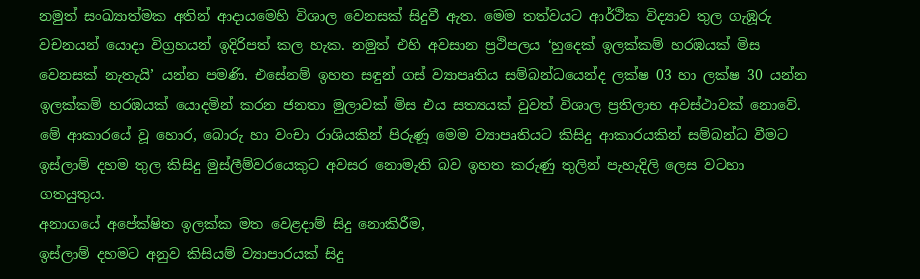නමුත් සංඛ්‍යාත්මක අතින් ආදායමෙහි විශාල වෙනසක් සිදුවී ඇත. මෙම තත්වයට ආර්ථික විද්‍යාව තුල ගැඹූරු වචනයන් යොදා විග්‍රහයන් ඉදිරිපත් කල හැක. නමුත් එහි අවසාන ප්‍රථිපලය ‘හුදෙක් ඉලක්කම් හරඹයක් මිස වෙනසක් නැතැයි’ යන්න පමණි. එසේනම් ඉහත සඳුන් ගස් ව්‍යාපෘතිය සම්බන්ධයෙන්ද ලක්ෂ 03 හා ලක්ෂ 30 යන්න ඉලක්කම් හරඹයක් යොදමින් කරන ජනතා මුලාවක් මිස එය සත්‍යයක් වුවත් විශාල ප්‍රතිලාභ අවස්ථාවක් නොවේ. මේ ආකාරයේ වූ හොර, බොරු හා වංචා රාශියකින් පිරුණූ මෙම ව්‍යාපෘතියට කිසිදු ආකාරයකින් සම්බන්ධ වීමට ඉස්ලාම් දහම තුල කිසිදු මුස්ලීම්වරයෙකුට අවසර නොමැති බව ඉහත කරුණු තුලින් පැහැදිලි ලෙස වටහා ගතයුතුය.
අනාගයේ අපේක්ෂිත ඉලක්ක මත වෙළදාම් සිදු නොකිරීම,
ඉස්ලාම් දහමට අනුව කිසියම් ව්‍යාපාරයක් සිදු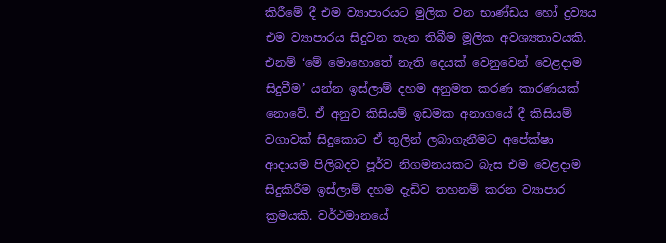කිරීමේ දී එම ව්‍යාපාරයට මුලික වන භාණ්ඩය හෝ ද්‍රව්‍යය එම ව්‍යාපාරය සිදුවන තැන තිබීම මූලික අවශ්‍යතාවයකි.  එනම් ‘මේ මොහොතේ නැති දෙයක් වෙනුවෙන් වෙළදාම සිදුවීම’ යන්න ඉස්ලාම් දහම අනුමත කරණ කාරණයක් නොවේ. ඒ අනුව කිසියම් ඉඩමක අනාගයේ දී කිසියම් වගාවක් සිදුකොට ඒ තුලින් ලබාගැනීමට අපේක්ෂා ආදායම පිලිබදව පූර්ව නිගමනයකට බැස එම වෙළදාම සිදුකිරීම ඉස්ලාම් දහම දැඩිව තහනම් කරන ව්‍යාපාර ක්‍රමයකි. වර්ථමානයේ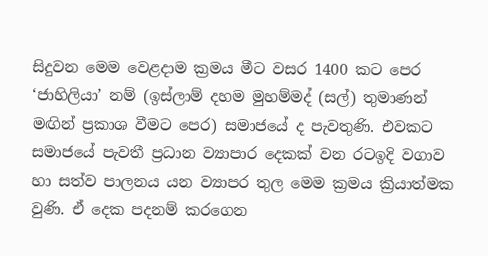සිදුවන මෙම වෙළදාම ක්‍රමය මීට වසර 1400 කට පෙර ‘ජාහිලියා’ නම් (ඉස්ලාම් දහම මුහම්මද් (සල්) තුමාණන් මඟින් ප්‍රකාශ වීමට පෙර) සමාජයේ ද පැවතුණි. එවකට සමාජයේ පැවතී ප්‍රධාන ව්‍යාපාර දෙකක් වන රටඉදි වගාව හා සත්ව පාලනය යන ව්‍යාපර තුල මෙම ක්‍රමය ක්‍රියාත්මක වුණි. ඒ දෙක පදනම් කරගෙන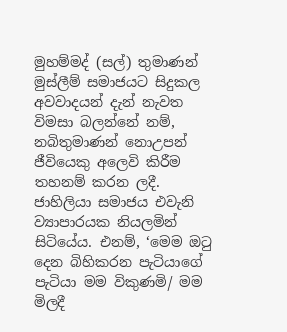මුහම්මද් (සල්) තුමාණන් මුස්ලීම් සමාජයට සිදුකල අවවාදයන් දැන් නැවත විමසා බලන්නේ නම්,
නබිතුමාණන් නොඋපන් ජීවියෙකු අලෙවි කිරීම තහනම් කරන ලදී. ජාහිලියා සමාජය එවැනි ව්‍යාපාරයක නියලමින් සිටියේය. එනම්, ‘මෙම ඔටු දෙන බිහිකරන පැටියාගේ පැටියා මම විකුණමි/ මම මිලදී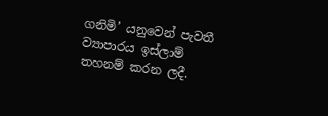ගනිමි’ යනුවෙන් පැවතී ව්‍යාපාරය ඉස්ලාම් තහනම් කරන ලදී.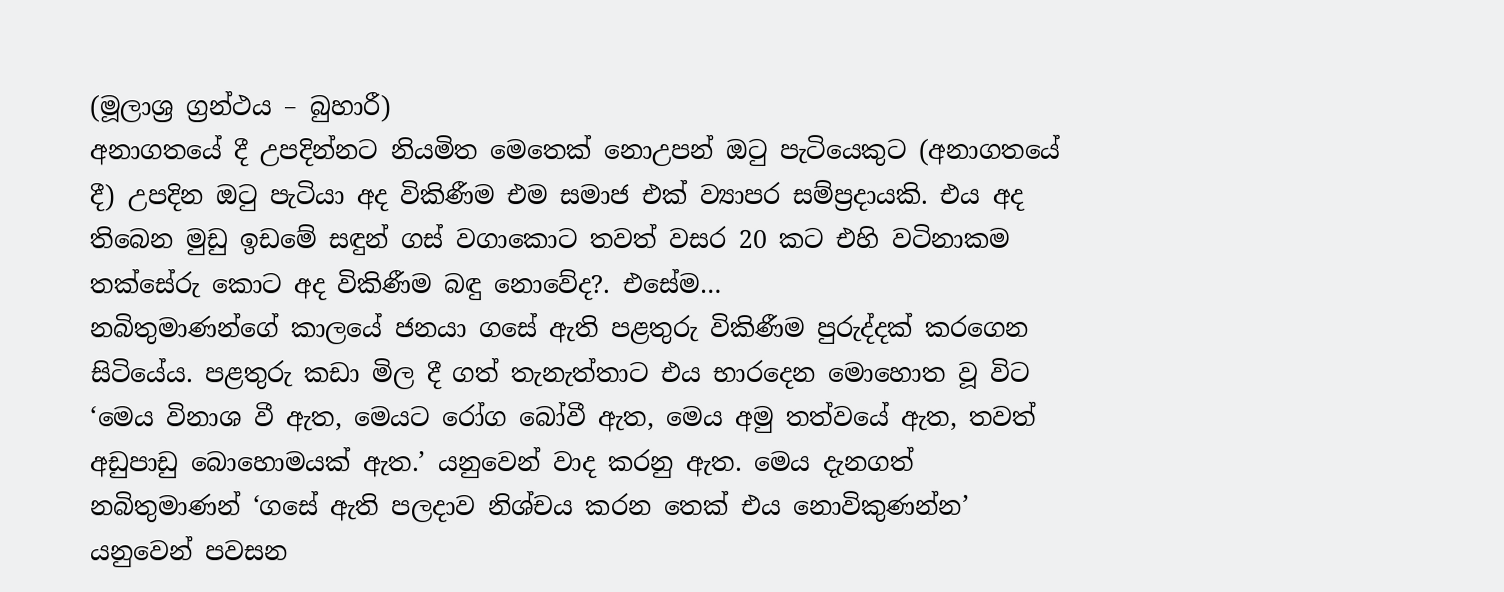(මූලාශ්‍ර ග්‍රන්ථය – බුහාරී)
අනාගතයේ දී උපදින්නට නියමිත මෙතෙක් නොඋපන් ඔටු පැටියෙකුට (අනාගතයේ දී) උපදින ඔටු පැටියා අද විකිණීම එම සමාජ එක් ව්‍යාපර සම්ප්‍රදායකි. එය අද තිබෙන මුඩු ඉඩමේ සඳුන් ගස් වගාකොට තවත් වසර 20 කට එහි වටිනාකම තක්සේරු කොට අද විකිණීම බඳු නොවේද?. එසේම…
නබිතුමාණන්ගේ කාලයේ ජනයා ගසේ ඇති පළතුරු විකිණීම පුරුද්දක් කරගෙන සිටියේය. පළතුරු කඩා මිල දී ගත් තැනැත්තාට එය භාරදෙන මොහොත වූ විට ‘මෙය විනාශ වී ඇත, මෙයට රෝග බෝවී ඇත, මෙය අමු තත්වයේ ඇත, තවත් අඩුපාඩු බොහොමයක් ඇත.’ යනුවෙන් වාද කරනු ඇත. මෙය දැනගත් නබිතුමාණන් ‘ගසේ ඇති පලදාව නිශ්චය කරන තෙක් එය නොවිකුණන්න’ යනුවෙන් පවසන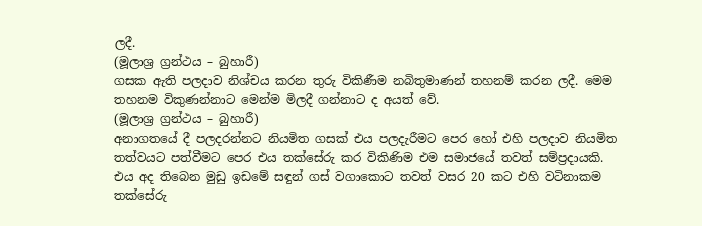ලදී.
(මූලාශ්‍ර ග්‍රන්ථය – බුහාරී)
ගසක ඇති පලදාව නිශ්චය කරන තුරු විකිණීම නබිතුමාණන් තහනම් කරන ලදී. මෙම තහනම විකුණන්නාට මෙන්ම මිලදී ගන්නාට ද අයත් වේ.
(මූලාශ්‍ර ග්‍රන්ථය – බුහාරී)
අනාගතයේ දී පලදරන්නට නියමිත ගසක් එය පලදැරීමට පෙර හෝ එහි පලදාව නියමිත තත්වයට පත්වීමට පෙර එය තක්සේරු කර විකිණිම එම සමාජයේ තවත් සම්ප්‍රදායකි. එය අද තිබෙන මුඩු ඉඩමේ සඳුන් ගස් වගාකොට තවත් වසර 20 කට එහි වටිනාකම තක්සේරු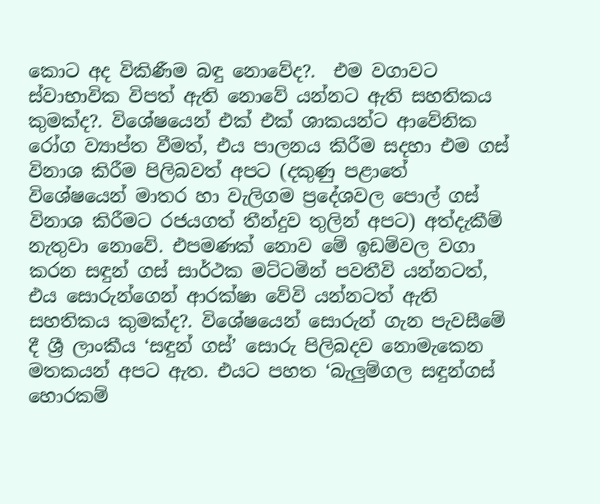කොට අද විකිණීම බඳු නොවේද?.  එම වගාවට ස්වාභාවික විපත් ඇති නොවේ යන්නට ඇති සහතිකය කුමක්ද?. විශේෂයෙන් එක් එක් ශාකයන්ට ආවේනික රෝග ව්‍යාප්ත වීමත්, එය පාලනය කිරීම සදහා එම ගස් විනාශ කිරීම පිලිබවත් අපට (දකුණු පළාතේ විශේෂයෙන් මාතර හා වැලිගම ප්‍රදේශවල පොල් ගස් විනාශ කිරීමට රජයගත් තීන්දුව තුලින් අපට) අත්දැකීම් නැතුවා නොවේ. එපමණක් නොව මේ ඉඩම්වල වගා කරන සඳුන් ගස් සාර්ථක මට්ටමින් පවතීවි යන්නටත්, එය සොරුන්ගෙන් ආරක්ෂා වේවි යන්නටත් ඇති සහතිකය කුමක්ද?. විශේෂයෙන් සොරුන් ගැන පැවසීමේ දී ශ්‍රී ලාංකීය ‘සඳුන් ගස්’ සොරු පිලිබදව නොමැකෙන මතකයන් අපට ඇත. එයට පහත ‘බැලුම්ගල සඳුන්ගස් හොරකම්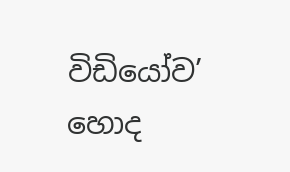විඩියෝව’ හොද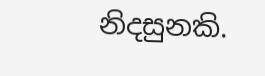නිදසුනකි.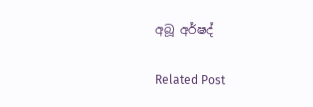අබූ අර්ෂද්

Related Post